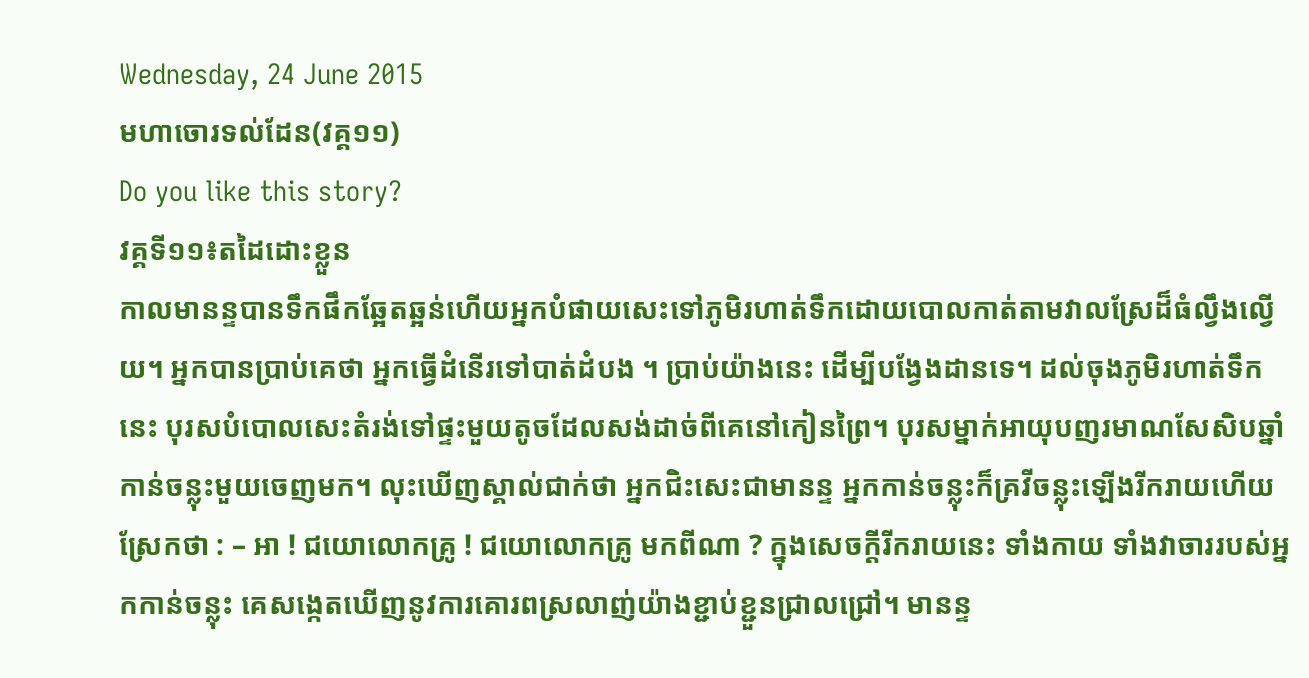Wednesday, 24 June 2015
មហាចោរទល់ដែន(វគ្គ១១)
Do you like this story?
វគ្គទី១១៖តដៃដោះខ្លួន
កាលមានន្ទបានទឹកផឹកឆ្អែតឆ្អន់ហើយអ្នកបំផាយសេះទៅភូមិរហាត់ទឹកដោយបោលកាត់តាមវាលស្រែដ៏ធំល្វឹងល្វើយ។ អ្នកបានប្រាប់គេថា អ្នកធ្វើដំនើរទៅបាត់ដំបង ។ ប្រាប់យ៉ាងនេះ ដើម្បីបង្វែងដានទេ។ ដល់ចុងភូមិរហាត់ទឹកនេះ បុរសបំបោលសេះតំរង់ទៅផ្ទះមួយតូចដែលសង់ដាច់ពីគេនៅកៀនព្រៃ។ បុរសម្នាក់អាយុបញរមាណសែសិបឆ្នាំកាន់ចន្លុះមួយចេញមក។ លុះឃើញស្គាល់ជាក់ថា អ្នកជិះសេះជាមានន្ទ អ្នកកាន់ចន្លុះក៏គ្រវីចន្លុះឡើងរីករាយហើយស្រែកថា : – អា ! ជយោលោកគ្រូ ! ជយោលោកគ្រូ មកពីណា ? ក្នុងសេចក្ដីរីករាយនេះ ទាំងកាយ ទាំងវាចាររបស់អ្នកកាន់ចន្លុះ គេសង្កេតឃើញនូវការគោរពស្រលាញ់យ៉ាងខ្ជាប់ខ្ជួនជ្រាលជ្រៅ។ មានន្ទ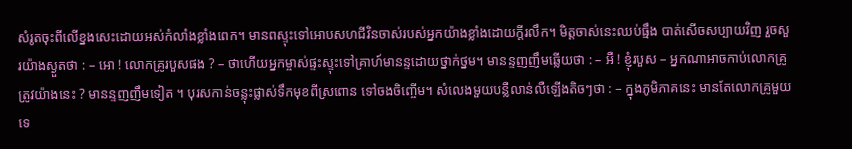សំរូតចុះពីលើខ្នងសេះដោយអស់កំលាំងខ្លាំងពេក។ មានពស្ទុះទៅអោបសហជីវិនចាស់របស់អ្នកយ៉ាងខ្លាំងដោយក្ដីរលឹក។ មិត្ដចាស់នេះឈប់ធ្មឹង បាត់សើចសប្បាយវិញ រួចសួរយ៉ាងស្ងួតថា : – អោ ! លោកគ្រូរបួសផង ? – ថាហើយអ្នកម្ចាស់ផ្ទះស្ទុះទៅគ្រាហ៍មានន្ទដោយថ្នាក់ថ្នម។ មានន្ទញញឹមឆ្លើយថា : – អឺ ! ខ្ញុំរបួស – អ្នកណាអាចកាប់លោកគ្រូត្រូវយ៉ាងនេះ ? មានន្ទញញឹមទៀត ។ បុរសកាន់ចន្លុះផ្លាស់ទឹកមុខពីស្រពោន ទៅចងចិញ្ចើម។ សំលេងមួយបន្លឺលាន់លឺឡើងតិចៗថា : – ក្នុងភូមិភាគនេះ មានតែលោកគ្រូមួយទេ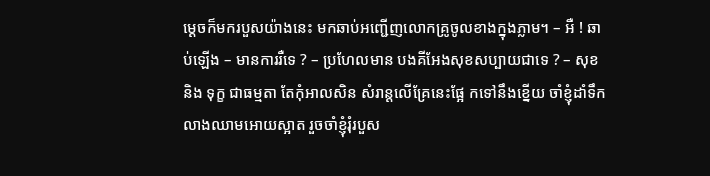ម្ដេចក៏មករបួសយ៉ាងនេះ មកឆាប់អញ្ជើញលោកគ្រូចូលខាងក្នុងភ្លាម។ – អឺ ! ឆាប់ឡើង – មានការរឺទេ ? – ប្រហែលមាន បងគីអែងសុខសប្បាយជាទេ ? – សុខ និង ទុក្ខ ជាធម្មតា តែកុំអាលសិន សំរាន្ដលើគ្រែនេះផ្អែ កទៅនឹងខ្នើយ ចាំខ្ញុំដាំទឹកលាងឈាមអោយស្អាត រួចចាំខ្ញុំរុំរបួស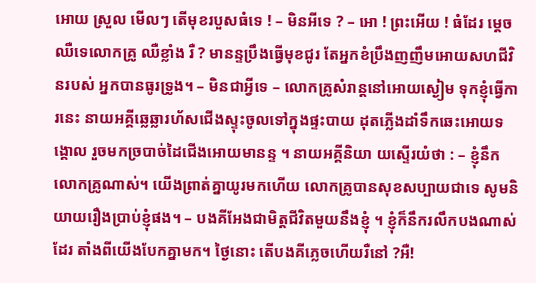អោយ ស្រួល មើលៗ តើមុខរបួសធំទេ ! – មិនអីទេ ? – អោ ! ព្រះអើយ ! ធំដែរ ម្ដេចឈឺទេលោកគ្រូ ឈឺខ្លាំង រឺ ? មានន្ទប្រឹងធ្វើមុខជូរ តែអ្នកខំប្រឹងញញឹមអោយសហជីវិនរបស់ អ្នកបានធូរទ្រូង។ – មិនជាអ្វីទេ – លោកគ្រូសំរាន្ដនៅអោយស្ងៀម ទុកខ្ញុំធ្វើការនេះ នាយអគ្គីឆ្លេឆ្លារហ័សជើងស្ទុះចូលទៅក្នុងផ្ទះបាយ ដុតភ្លើងដាំទឹកឆេះអោយទង្គោល រួចមកច្របាច់ដៃជើងអោយមានន្ទ ។ នាយអគ្គីនិយា យស្ទើរយំថា : – ខ្ញុំនឹកលោកគ្រូណាស់។ យើងព្រាត់គ្នាយូរមកហើយ លោកគ្រូបានសុខសប្បាយជាទេ សូមនិយាយរឿងប្រាប់ខ្ញុំផង។ – បងគីអែងជាមិត្ដជីវិតមួយនឹងខ្ញុំ ។ ខ្ញុំក៏នឹករលឹកបងណាស់ដែរ តាំងពីយើងបែកគ្នាមក។ ថ្ងៃនោះ តើបងគីភ្លេចហើយរឺនៅ ?អឺ!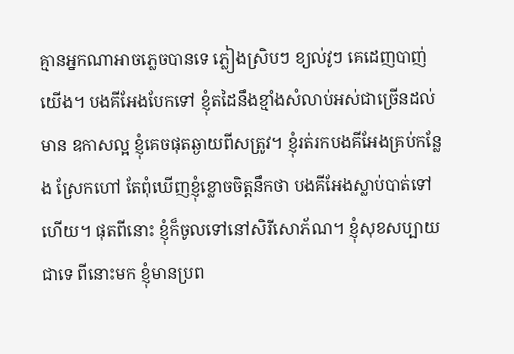គ្មានអ្នកណាអាចភ្លេចបានទេ ភ្លៀងស្រិបៗ ខ្យល់វូៗ គេដេញបាញ់យើង។ បងគីអែងបែកទៅ ខ្ញុំតដៃនឹងខ្មាំងសំលាប់អស់ជាច្រើនដល់មាន ឧកាសល្អ ខ្ញុំគេចផុតឆ្ងាយពីសត្រូវ។ ខ្ញុំរត់រកបងគីអែងគ្រប់កន្លែង ស្រែកហៅ តែពុំឃើញខ្ញុំខ្លោចចិត្ដនឹកថា បងគីអែងស្លាប់បាត់ទៅហើយ។ ផុតពីនោះ ខ្ញុំក៏ចូលទៅនៅសិរីសោភ័ណ។ ខ្ញុំសុខសប្បាយជាទេ ពីនោះមក ខ្ញុំមានប្រព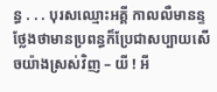ន្ធ . . . បុរសឈ្មោះអគ្គី កាលលឺមានន្ទថ្លែងថាមានប្រពន្ធក៏ប្រែជាសប្បាយសើចយ៉ាងស្រស់វិញ – យី ! អី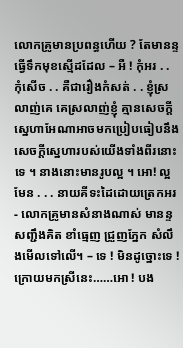លោកគ្រូមានប្រពន្ធហើយ ? តែមានន្ទធ្វើទឹកមុខស្មើដដែល – អឺ ! កុំអរ . . កុំសើច . . គឺជារឿងកំសត់ . . ខ្ញុំស្រលាញ់គេ គេស្រលាញ់ខ្ញុំ គ្មានសេចក្ដីស្នេហាអែណាអាចមកប្រៀបធៀបនឹងសេចក្ដីស្នេហារបស់យើងទាំងពីរនោះទេ ។ នាងនោះមានរូបល្អ ។ អោ! ល្អមែន . . . នាយគីទះដៃដោយត្រេកអរ- លោកគ្រូមានសំនាងណាស់ មានន្ទសញ្ជឹងគិត ខាំធ្មេញ ជ្រួញភ្នែក សំលឹងមើលទៅលើ។ – ទេ ! មិនដូច្នោះទេ ! ក្រោយមកស្រីនេះ……អោ ! បង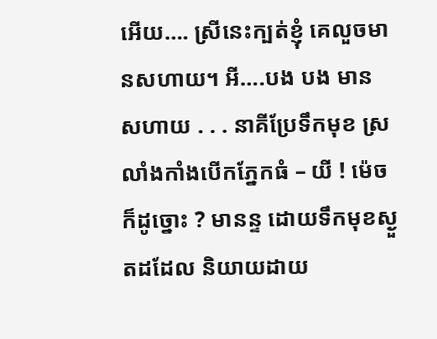អើយ…. ស្រីនេះក្បត់ខ្ញុំ គេលួចមានសហាយ។ អី….បង បង មាន សហាយ . . . នាគីប្រែទឹកមុខ ស្រលាំងកាំងបើកភ្នែកធំ – យី ! ម៉េចក៏ដូច្នោះ ? មានន្ទ ដោយទឹកមុខស្ងួតដដែល និយាយដាយ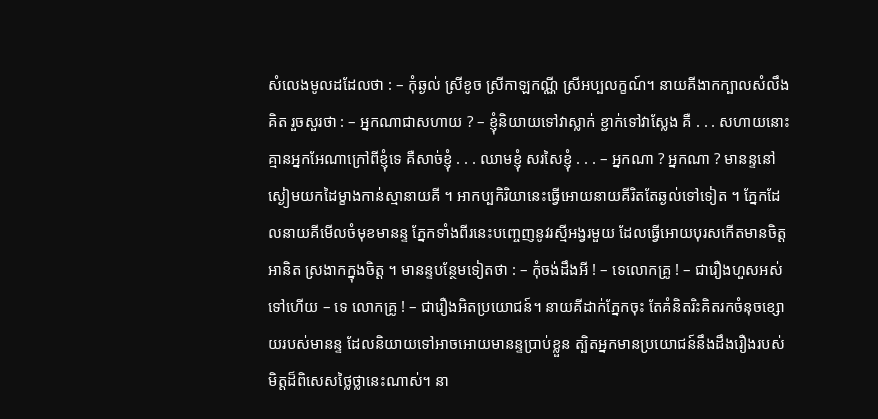សំលេងមូលដដែលថា : – កុំឆ្ងល់ ស្រីខូច ស្រីកាឡកណ្ណី ស្រីអប្បលក្ខណ៍។ នាយគីងាកក្បាលសំលឹងគិត រួចសួរថា : – អ្នកណាជាសហាយ ? – ខ្ញុំនិយាយទៅវាស្លាក់ ខ្ជាក់ទៅវាស្លែង គឺ . . . សហាយនោះគ្មានអ្នកអែណាក្រៅពីខ្ញុំទេ គឺសាច់ខ្ញុំ . . . ឈាមខ្ញុំ សរសៃខ្ញុំ . . . – អ្នកណា ? អ្នកណា ? មានន្ទនៅស្ងៀមយកដៃម្ខាងកាន់ស្មានាយគី ។ អាកប្បកិរិយានេះធ្វើអោយនាយគីរិតតែឆ្ងល់ទៅទៀត ។ ភ្នែកដែលនាយគីមើលចំមុខមានន្ទ ភ្នែកទាំងពីរនេះបញ្ចេញនូវរស្មីអង្វរមួយ ដែលធ្វើអោយបុរសកើតមានចិត្ដអានិត ស្រងាកក្នុងចិត្ដ ។ មានន្ទបន្ថែមទៀតថា : – កុំចង់ដឹងអី ! – ទេលោកគ្រូ ! – ជារឿងហួសអស់ទៅហើយ – ទេ លោកគ្រូ ! – ជារឿងអិតប្រយោជន៍។ នាយគីដាក់ភ្នែកចុះ តែគំនិតរិះគិតរកចំនុចខ្សោយរបស់មានន្ទ ដែលនិយាយទៅអាចអោយមានន្ទប្រាប់ខ្លួន ត្បិតអ្នកមានប្រយោជន៍នឹងដឹងរឿងរបស់មិត្ដដ៏ពិសេសថ្លៃថ្លានេះណាស់។ នា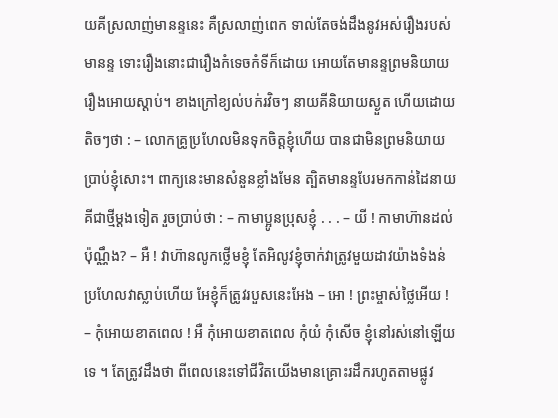យគីស្រលាញ់មានន្ទនេះ គឺស្រលាញ់ពេក ទាល់តែចង់ដឹងនូវអស់រឿងរបស់មានន្ទ ទោះរឿងនោះជារឿងកំទេចកំទីក៏ដោយ អោយតែមានន្ទព្រមនិយាយរឿងអោយស្ដាប់។ ខាងក្រៅខ្យល់បក់រវិចៗ នាយគីនិយាយស្ងួត ហើយដោយតិចៗថា : – លោកគ្រូប្រហែលមិនទុកចិត្ដខ្ញុំហើយ បានជាមិនព្រមនិយាយប្រាប់ខ្ញុំសោះ។ ពាក្យនេះមានសំនួនខ្លាំងមែន ត្បិតមានន្ទបែរមកកាន់ដៃនាយគីជាថ្មីម្ដងទៀត រួចប្រាប់ថា : – កាមាប្អូនប្រុសខ្ញុំ . . . – យី ! កាមាហ៊ានដល់ប៉ុណ្ណឹង? – អឺ ! វាហ៊ានលូកថ្លើមខ្ញុំ តែអិលូវខ្ញុំចាក់វាត្រូវមួយដាវយ៉ាងទំងន់ ប្រហែលវាស្លាប់ហើយ អែខ្ញុំក៏ត្រូវរបួសនេះអែង – អោ ! ព្រះម្ចាស់ថ្លៃអើយ ! – កុំអោយខាតពេល ! អឺ កុំអោយខាតពេល កុំយំ កុំសើច ខ្ញុំនៅរស់នៅឡើយទេ ។ តែត្រូវដឹងថា ពីពេលនេះទៅជីវិតយើងមានគ្រោះរដឹករហូតតាមផ្លូវ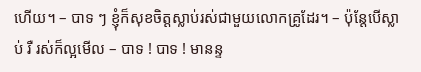ហើយ។ – បាទ ៗ ខ្ញុំក៏សុខចិត្ដស្លាប់រស់ជាមួយលោកគ្រូដែរ។ – ប៉ុន្ដែបើស្លាប់ រឺ រស់ក៏ល្អមើល – បាទ ! បាទ ! មានន្ទ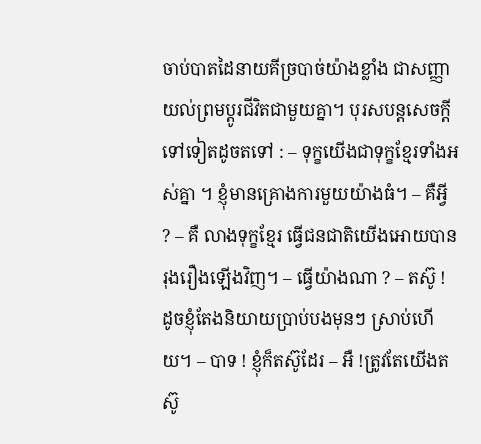ចាប់បាតដៃនាយគីច្របាច់យ៉ាងខ្លាំង ជាសញ្ញាយល់ព្រមប្ដូរជីវិតជាមួយគ្នា។ បុរសបន្ដសេចក្ដីទៅទៀតដូចតទៅ : – ទុក្ខយើងជាទុក្ខខ្មែរទាំងអស់គ្នា ។ ខ្ញុំមានគ្រោងការមួយយ៉ាងធំ។ – គឺអ្វី ? – គឺ លាងទុក្ខខ្មែរ ធ្វើជនជាតិយើងអោយបានរុងរឿងឡើងវិញ។ – ធ្វើយ៉ាងណា ? – តស៊ូ ! ដូចខ្ញុំតែងនិយាយប្រាប់បងមុនៗ ស្រាប់ហើយ។ – បាទ ! ខ្ញុំក៏តស៊ូដែរ – អឺ !ត្រូវតែយើងតស៊ូ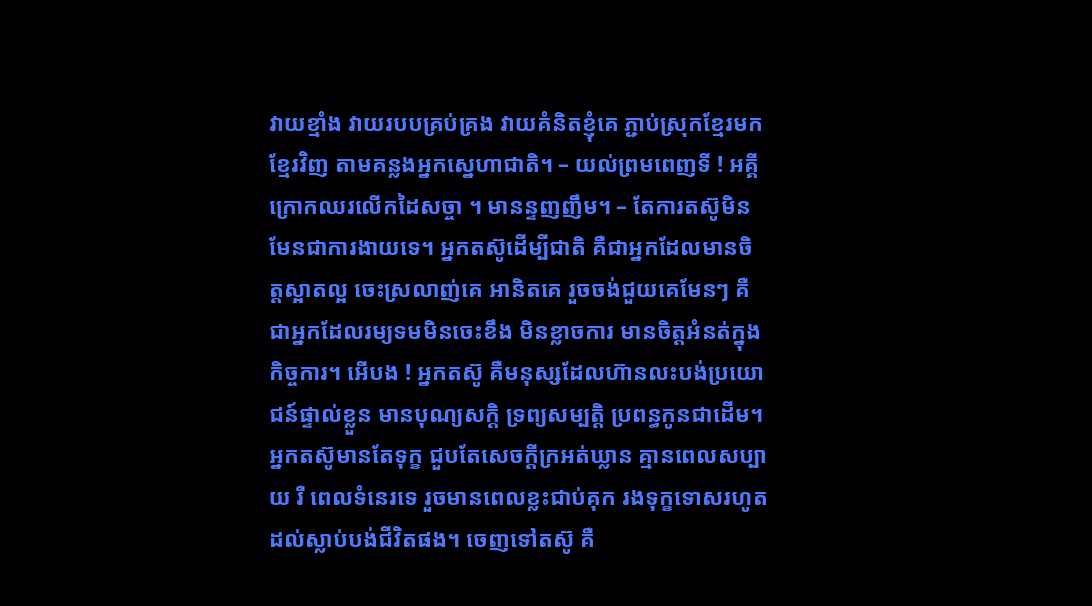វាយខ្មាំង វាយរបបគ្រប់គ្រង វាយគំនិតខ្ញុំគេ ភ្ជាប់ស្រុកខ្មែរមកខ្មែរវិញ តាមគន្លងអ្នកស្នេហាជាតិ។ – យល់ព្រមពេញទី ! អគ្គីក្រោកឈរលើកដៃសច្ចា ។ មានន្ទញញឹម។ – តែការតស៊ូមិនមែនជាការងាយទេ។ អ្នកតស៊ូដើម្បីជាតិ គឺជាអ្នកដែលមានចិត្ដស្អាតល្អ ចេះស្រលាញ់គេ អានិតគេ រួចចង់ជួយគេមែនៗ គឺជាអ្នកដែលរម្យទមមិនចេះខឹង មិនខ្លាចការ មានចិត្ដអំនត់ក្នុងកិច្ចការ។ អើបង ! អ្នកតស៊ូ គឺមនុស្សដែលហ៊ានលះបង់ប្រយោជន៍ផ្ទាល់ខ្លួន មានបុណ្យសក្ដិ ទ្រព្យសម្បត្ដិ ប្រពន្ធកូនជាដើម។ អ្នកតស៊ូមានតែទុក្ខ ជួបតែសេចក្ដីក្រអត់ឃ្លាន គ្មានពេលសប្បាយ រឺ ពេលទំនេរទេ រួចមានពេលខ្លះជាប់គុក រងទុក្ខទោសរហូតដល់ស្លាប់បង់ជីវិតផង។ ចេញទៅតស៊ូ គឺ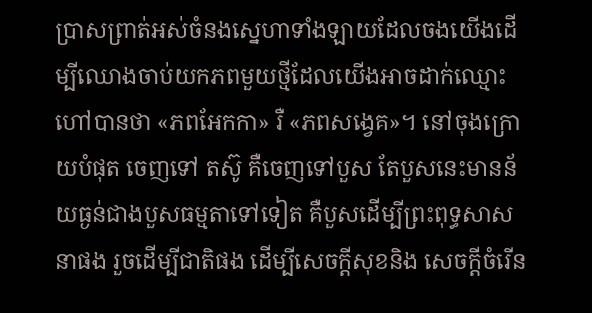ប្រាសព្រាត់អស់ចំនងស្នេហាទាំងឡាយដែលចងយើងដើម្បីឈោងចាប់យកភពមួយថ្មីដែលយើងអាចដាក់ឈ្មោះហៅបានថា «ភពអែកកា» រឺ «ភពសង្វេគ»។ នៅចុងក្រោយបំផុត ចេញទៅ តស៊ូ គឺចេញទៅបួស តែបួសនេះមានន័យធ្ងន់ជាងបួសធម្មតាទៅទៀត គឺបួសដើម្បីព្រះពុទ្ធសាសនាផង រួចដើម្បីជាតិផង ដើម្បីសេចក្ដីសុខនិង សេចក្ដីចំរើន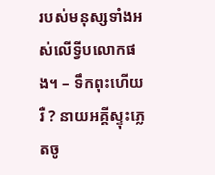របស់មនុស្សទាំងអស់លើទ្វីបលោកផង។ – ទឹកពុះហើយរឺ ? នាយអគ្គីស្ទុះភ្លេតចូ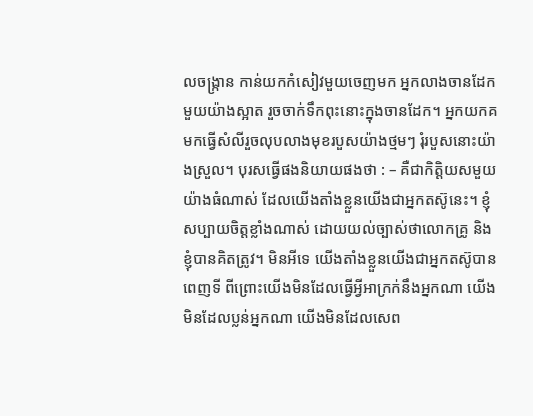លចង្រ្កាន កាន់យកកំសៀវមួយចេញមក អ្នកលាងចានដែកមួយយ៉ាងស្អាត រួចចាក់ទឹកពុះនោះក្នុងចានដែក។ អ្នកយកគមកធ្វើសំលីរួចលុបលាងមុខរបួសយ៉ាងថ្មមៗ រុំរបួសនោះយ៉ាងស្រួល។ បុរសធ្វើផងនិយាយផងថា : – គឺជាកិត្ដិយសមួយយ៉ាងធំណាស់ ដែលយើងតាំងខ្លួនយើងជាអ្នកតស៊ូនេះ។ ខ្ញុំសប្បាយចិត្ដខ្លាំងណាស់ ដោយយល់ច្បាស់ថាលោកគ្រូ និង ខ្ញុំបានគិតត្រូវ។ មិនអីទេ យើងតាំងខ្លួនយើងជាអ្នកតស៊ូបានពេញទី ពីព្រោះយើងមិនដែលធ្វើអ្វីអាក្រក់នឹងអ្នកណា យើងមិនដែលប្លន់អ្នកណា យើងមិនដែលសេព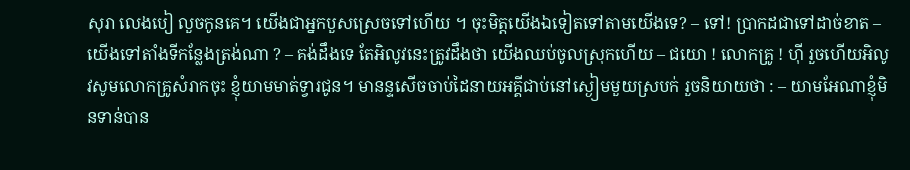សុរា លេងបៀ លួចកូនគេ។ យើងជាអ្នកបួសស្រេចទៅហើយ ។ ចុះមិត្ដយើងឯទៀតទៅតាមយើងទេ? – ទៅ! ប្រាកដជាទៅដាច់ខាត – យើងទៅតាំងទីកន្លែងត្រង់ណា ? – គង់ដឹងទេ តែអិលូវនេះត្រូវដឹងថា យើងឈប់ចូលស្រុកហើយ – ជយោ ! លោកគ្រូ ! ហ៊ី រួចហើយអិលូវសូមលោកគ្រូសំរាកចុះ ខ្ញុំយាមមាត់ទ្វារជូន។ មានន្ទសើចចាប់ដៃនាយអគ្គីជាប់នៅស្ងៀមមួយស្របក់ រួចនិយាយថា : – យាមអែណាខ្ញុំមិនទាន់បាន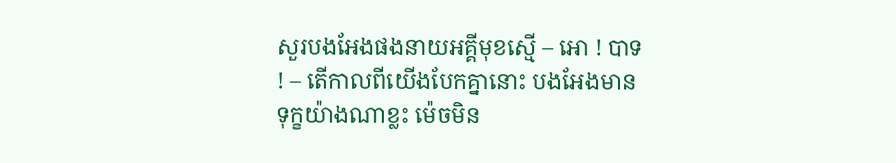សួរបងអែងផងនាយអគ្គីមុខស្មើ – អោ ! បាទ ! – តើកាលពីយើងបែកគ្នានោះ បងអែងមានទុក្ខយ៉ាងណាខ្លះ ម៉េចមិន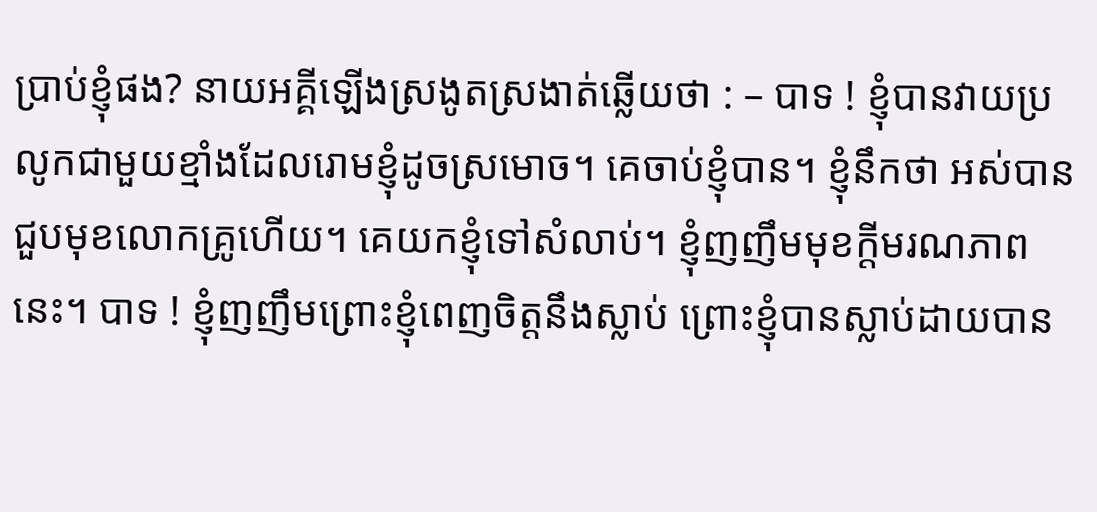ប្រាប់ខ្ញុំផង? នាយអគ្គីឡើងស្រងូតស្រងាត់ឆ្លើយថា : – បាទ ! ខ្ញុំបានវាយប្រលូកជាមួយខ្មាំងដែលរោមខ្ញុំដូចស្រមោច។ គេចាប់ខ្ញុំបាន។ ខ្ញុំនឹកថា អស់បានជួបមុខលោកគ្រូហើយ។ គេយកខ្ញុំទៅសំលាប់។ ខ្ញុំញញឹមមុខក្ដីមរណភាពនេះ។ បាទ ! ខ្ញុំញញឹមព្រោះខ្ញុំពេញចិត្ដនឹងស្លាប់ ព្រោះខ្ញុំបានស្លាប់ដាយបាន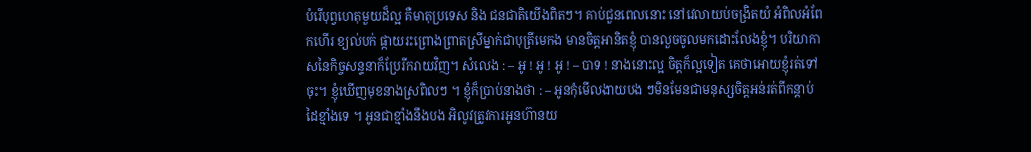បំរើបុព្វហេតុមួយដ៏ល្អ គឺមាតុប្រទេស និង ជនជាតិយើងពិតៗ។ គាប់ជួនពេលនោះ នៅវេលាយប់ចង្រិតយំ អំពិលអំពែកហើរ ខ្យល់បក់ ផ្កាយរះព្រោងព្រាតស្រីម្នាក់ជាបុត្រីមេកង មានចិត្ដអានិតខ្ញុំ បានលួចចូលមកដោះលែងខ្ញុំ។ បរិយាកាសនៃកិច្ចសន្ទនាក៏ប្រែរីករាយវិញ។ សំលេង : – អូ ! អូ ! អូ ! – បាទ ! នាងនោះល្អ ចិត្ដក៏ល្អទៀត គេថាអោយខ្ញុំរត់ទៅចុះ។ ខ្ញុំឃើញមុខនាងស្រពិលៗ ។ ខ្ញុំក៏ប្រាប់នាងថា : – អូនកុំមើលងាយបង ៗមិនមែនជាមនុស្សចិត្ដអន់រត់ពីកន្ដាប់ដៃខ្មាំងទេ ។ អូនជាខ្មាំងនឹងបង អិលូវត្រូវការអូនហ៊ានយ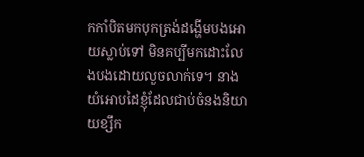កកាំបិតមកបុកត្រង់ដង្ហើមបងអោយស្លាប់ទៅ មិនគប្បីមកដោះលែងបងដោយលួចលាក់ទេ។ នាងយំអោបដៃខ្ញុំដែលជាប់ចំនងនិយាយខ្សឹក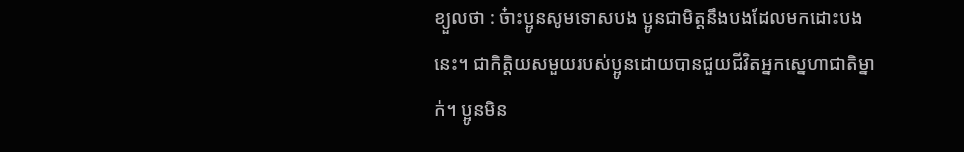ខ្យួលថា : ច៎ាះប្អូនសូមទោសបង ប្អូនជាមិត្ដនឹងបងដែលមកដោះបងនេះ។ ជាកិត្ដិយសមួយរបស់ប្អូនដោយបានជួយជីវិតអ្នកស្នេហាជាតិម្នាក់។ ប្អូនមិន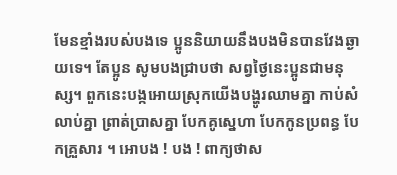មែនខ្មាំងរបស់បងទេ ប្អូននិយាយនឹងបងមិនបានវែងឆ្ងាយទេ។ តែប្អូន សូមបងជ្រាបថា សព្វថ្ងៃនេះប្អូនជាមនុស្ស។ ពួកនេះបង្កអោយស្រុកយើងបង្ហូរឈាមគ្នា កាប់សំលាប់គ្នា ព្រាត់ប្រាសគ្នា បែកគូស្នេហា បែកកូនប្រពន្ធ បែកគ្រួសារ ។ អោបង ! បង ! ពាក្យថាស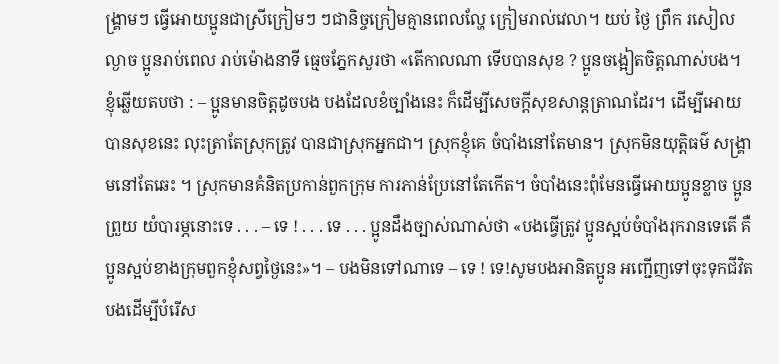ង្រ្គាមៗ ធ្វើអោយប្អូនជាស្រីក្រៀមៗ ៗជានិច្ចក្រៀមគ្មានពេលល្ហែ ក្រៀមរាល់វេលា។ យប់ ថ្ងៃ ព្រឹក រសៀល ល្ងាច ប្អូនរាប់ពេល រាប់ម៉ោងនាទី ធ្មេចភ្នែកសួរថា «តើកាលណា ទើបបានសុខ ? ប្អូនចង្អៀតចិត្ដណាស់បង។ ខ្ញុំឆ្លើយតបថា : – ប្អូនមានចិត្ដដូចបង បងដែលខំច្បាំងនេះ ក៏ដើម្បីសេចក្ដីសុខសាន្ដត្រាណដែរ។ ដើម្បីអោយបានសុខនេះ លុះត្រាតែស្រុកត្រូវ បានជាស្រុកអ្នកជា។ ស្រុកខ្ញុំគេ ចំបាំងនៅតែមាន។ ស្រុកមិនយុត្ដិធម៌ សង្គ្រាមនៅតែឆេះ ។ ស្រុកមានគំនិតប្រកាន់ពួកក្រុម ការភាន់ប្រែនៅតែកើត។ ចំបាំងនេះពុំមែនធ្វើអោយប្អូនខ្លាច ប្អូនព្រួយ យំបារម្ភនោះទេ . . . – ទេ ! . . . ទេ . . . ប្អូនដឹងច្បាស់ណាស់ថា «បងធ្វើត្រូវ ប្អូនស្អប់ចំបាំងរុករានទេតើ គឺប្អូនស្អប់ខាងក្រុមពួកខ្ញុំសព្វថ្ងៃនេះ»។ – បងមិនទៅណាទេ – ទេ ! ទេ!សូមបងអានិតប្អូន អញ្ជើញទៅចុះទុកជីវិតបងដើម្បីបំរើស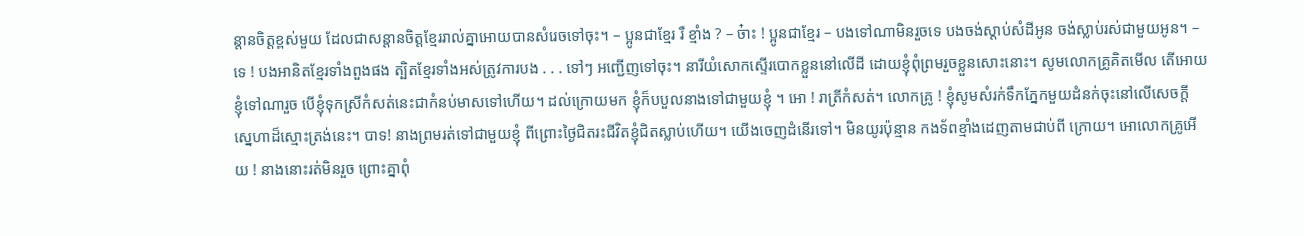ន្ដានចិត្ដខ្ពស់មួយ ដែលជាសន្ដានចិត្ដខ្មែររាល់គ្នាអោយបានសំរេចទៅចុះ។ – ប្អូនជាខ្មែរ រឺ ខ្មាំង ? – ច៎ាះ ! ប្អូនជាខ្មែរ – បងទៅណាមិនរួចទេ បងចង់ស្ដាប់សំដីអូន ចង់ស្លាប់រស់ជាមួយអូន។ – ទេ ! បងអានិតខ្មែរទាំងពួងផង ត្បិតខ្មែរទាំងអស់ត្រូវការបង . . . ទៅៗ អញ្ជើញទៅចុះ។ នារីយំសោកស្ទើរបោកខ្លួននៅលើដី ដោយខ្ញុំពុំព្រមរួចខ្លួនសោះនោះ។ សូមលោកគ្រូគិតមើល តើអោយខ្ញុំទៅណារួច បើខ្ញុំទុកស្រីកំសត់នេះជាកំនប់មាសទៅហើយ។ ដល់ក្រោយមក ខ្ញុំក៏បបួលនាងទៅជាមួយខ្ញុំ ។ អោ ! រាត្រីកំសត់។ លោកគ្រូ ! ខ្ញុំសូមសំរក់ទឹកភ្នែកមួយដំនក់ចុះនៅលើសេចក្ដី ស្នេហាដ៏ស្មោះត្រង់នេះ។ បាទ! នាងព្រមរត់ទៅជាមួយខ្ញុំ ពីព្រោះថ្ងៃជិតរះជីវិតខ្ញុំជិតស្លាប់ហើយ។ យើងចេញដំនើរទៅ។ មិនយូរប៉ុន្មាន កងទ័ពខ្មាំងដេញតាមជាប់ពី ក្រោយ។ អោលោកគ្រូអើយ ! នាងនោះរត់មិនរួច ព្រោះគ្នាពុំ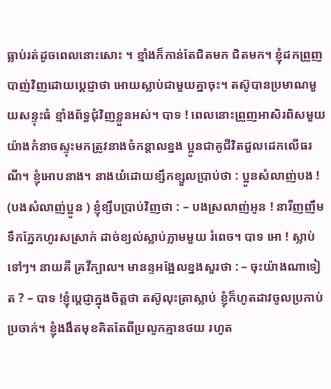ធ្លាប់រត់ដូចពេលនោះសោះ ។ ខ្មាំងក៏កាន់តែជិតមក ជិតមក។ ខ្ញុំដកព្រួញបាញ់វិញដោយប្ដេជ្ញាថា អោយស្លាប់ជាមួយគ្នាចុះ។ តស៊ូបានប្រមាណមួយសន្ទុះធំ ខ្មាំងព័ទ្ធជុំវិញខ្លួនអស់។ បាទ ! ពេលនោះព្រួញអាសិរពិសមួយយ៉ាងកំនាចស្ទុះមកត្រូវនាងចំកន្ដាលខ្នង ប្អូនជាគូជីវិតដួលដេកលើធរណី។ ខ្ញុំអោបនាង។ នាងយំដោយខ្សឹកខ្សួលប្រាប់ថា : ប្អូនសំលាញ់បង ! (បងសំលាញ់ប្អូន ) ខ្ញុំខ្សឹបប្រាប់វិញថា : – បងស្រលាញ់អូន ! នារីញញឹមទឹកភ្នែកហូរសស្រាក់ ដាច់ខ្យល់ស្លាប់ភ្លាមមួយ រំពេច។ បាទ អោ ! ស្លាប់ទៅៗ។ នាយគី គ្រវីក្បាល។ មានន្ទអង្អែលខ្នងសួរថា : – ចុះយ៉ាងណាទៀត ? – បាទ !ខ្ញុំប្ដេជ្ញាក្នុងចិត្ដថា តស៊ូលុះត្រាស្លាប់ ខ្ញុំក៏ហូតដាវចូលប្រកាប់ប្រចាក់។ ខ្ញុំងងឹតមុខគិតតែពីប្រលូកគ្មានថយ រហូត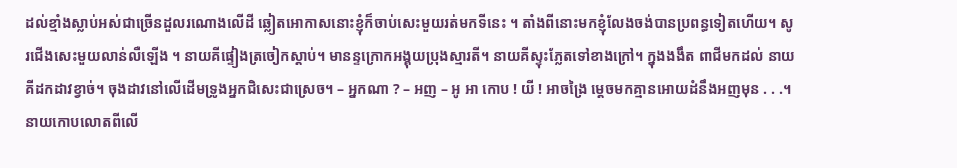ដល់ខ្មាំងស្លាប់អស់ជាច្រើនដួលរណោងលើដី ឆ្លៀតអោកាសនោះខ្ញុំក៏ចាប់សេះមួយរត់មកទីនេះ ។ តាំងពីនោះមកខ្ញុំលែងចង់បានប្រពន្ធទៀតហើយ។ សូរជើងសេះមួយលាន់លឺឡើង ។ នាយគីផ្ទៀងត្រចៀកស្ដាប់។ មានន្ទក្រោកអង្គុយប្រុងស្មារតី។ នាយគីស្ទុះភ្លែតទៅខាងក្រៅ។ ក្នុងងងឹត ពាជីមកដល់ នាយគីដកដាវខ្វាច់។ ចុងដាវនៅលើដើមទ្រូងអ្នកជិសេះជាស្រេច។ – អ្នកណា ? – អញ – អូ អា កោប ! យី ! អាចង្រៃ ម្ដេចមកគ្មានអោយដំនឹងអញមុន . . .។ នាយកោបលោតពីលើ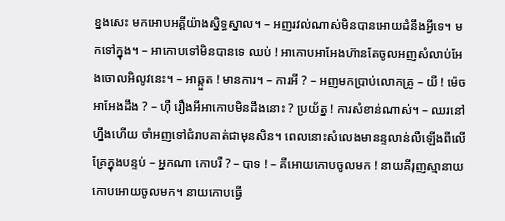ខ្នងសេះ មកអោបអគ្គីយ៉ាងស្និទ្ធស្នាល។ – អញរវល់ណាស់មិនបានអោយដំនឹងអ្វីទេ។ មកទៅក្នុង។ – អាកោបទៅមិនបានទេ ឈប់ ! អាកោបអាអែងហ៊ានតែចូលអញសំលាប់អែងចោលអិលូវនេះ។ – អាឆ្កួត ! មានការ។ – ការអី ? – អញមកប្រាប់លោកគ្រូ – យី ! ម៉េចអាអែងដឹង ? – ហ៊ឺ រឿងអីអាកោបមិនដឹងនោះ ? ប្រយ័ត្ន ! ការសំខាន់ណាស់។ – ឈរនៅហ្នឹងហើយ ចាំអញទៅជំរាបគាត់ជាមុនសិន។ ពេលនោះសំលេងមានន្ទលាន់លឺឡើងពីលើគ្រែក្នុងបន្ទប់ – អ្នកណា កោបរឺ ? – បាទ ! – គីអោយកោបចូលមក ! នាយគីរុញស្មានាយកោបអោយចូលមក។ នាយកោបធ្វើ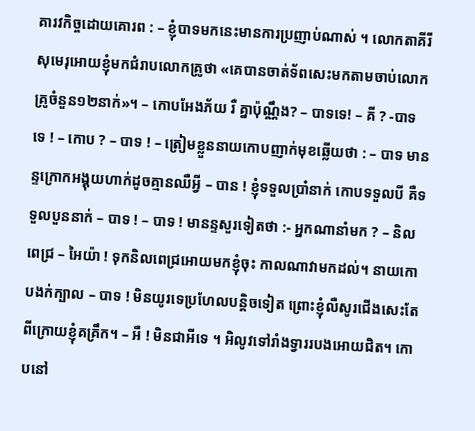គារវកិច្ចដោយគោរព : – ខ្ញុំបាទមកនេះមានការប្រញាប់ណាស់ ។ លោកតាគីរីសុមេរុអោយខ្ញុំមកជំរាបលោកគ្រូថា «គេបានចាត់ទ័ពសេះមកតាមចាប់លោកគ្រូចំនួន១២នាក់»។ – កោបអែងភ័យ រឺ គ្នាប៉ុណ្ណឹង? – បាទទេ! – គី ? -បាទ ទេ ! – កោប ? – បាទ ! – ត្រៀមខ្លួននាយកោបញាក់មុខឆ្លើយថា : – បាទ មានន្ទក្រោកអង្គុយហាក់ដូចគ្មានឈឺអ្វី – បាន ! ខ្ញុំទទួលប្រាំនាក់ កោបទទួលបី គឺទទួលបួននាក់ – បាទ ! – បាទ ! មានន្ទសួរទៀតថា :- អ្នកណានាំមក ? – និលពេជ្រ – អៃយ៉ា ! ទុកនិលពេជ្រអោយមកខ្ញុំចុះ កាលណាវាមកដល់។ នាយកោបងក់ក្បាល – បាទ ! មិនយូរទេប្រហែលបន្ដិចទៀត ព្រោះខ្ញុំលឺសូរជើងសេះតែពីក្រោយខ្ញុំគគ្រឹក។ – អឺ ! មិនជាអីទេ ។ អិលូវទៅរាំងទ្វាររបងអោយជិត។ កោបនៅ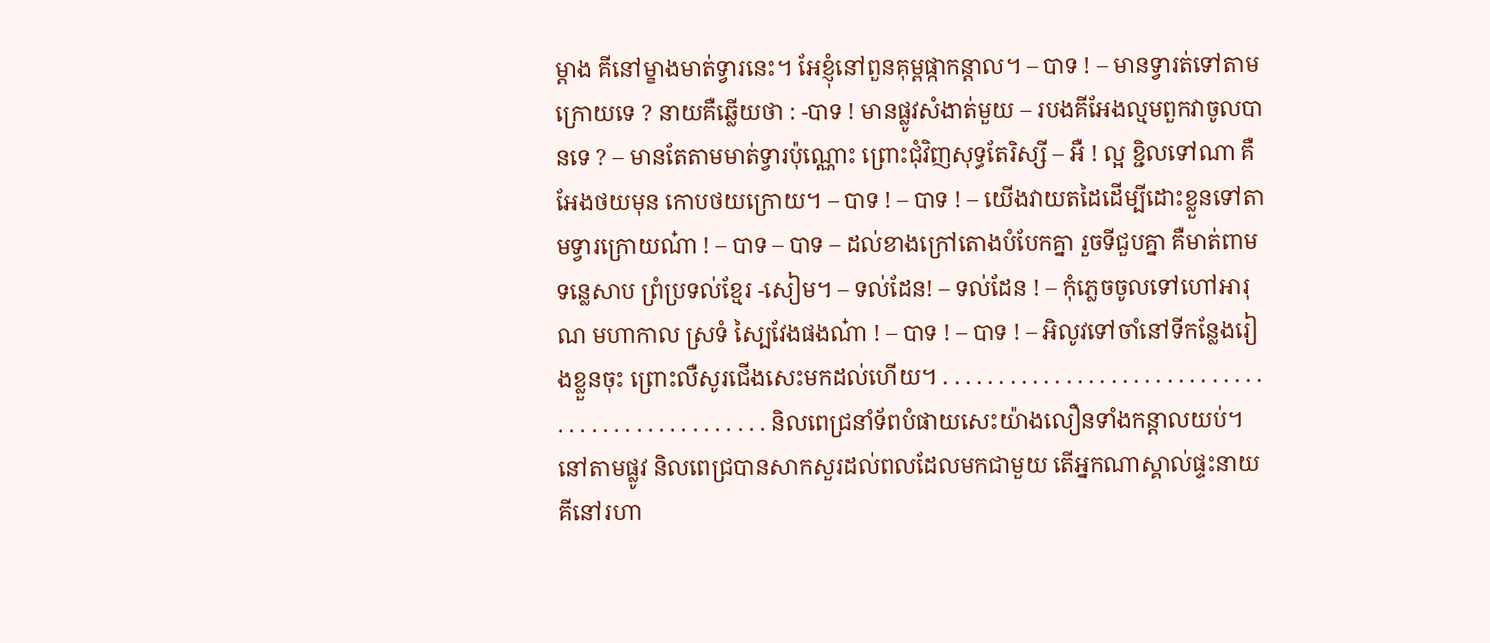ម្ដាង គីនៅម្ខាងមាត់ទ្វារនេះ។ អែខ្ញុំនៅពួនគុម្ពផ្កាកន្ដាល។ – បាទ ! – មានទ្វារត់ទៅតាមក្រោយទេ ? នាយគឺឆ្លើយថា : -បាទ ! មានផ្លូវសំងាត់មួយ – របងគីអែងល្មមពួកវាចូលបានទេ ? – មានតែតាមមាត់ទ្វារប៉ុណ្ណោះ ព្រោះជុំវិញសុទ្ធតែរិស្សី – អឺ ! ល្អ ខ្ជិលទៅណា គឺអែងថយមុន កោបថយក្រោយ។ – បាទ ! – បាទ ! – យើងវាយតដៃដើម្បីដោះខ្លួនទៅតាមទ្វារក្រោយណ៎ា ! – បាទ – បាទ – ដល់ខាងក្រៅតោងបំបែកគ្នា រួចទីជួបគ្នា គឺមាត់ពាមទន្លេសាប ព្រំប្រទល់ខ្មែរ -សៀម។ – ទល់ដែន! – ទល់ដែន ! – កុំភ្លេចចូលទៅហៅអារុណ មហាកាល ស្រទំ ស្បៃវែងផងណ៎ា ! – បាទ ! – បាទ ! – អិលូវទៅចាំនៅទីកន្លែងរៀងខ្លួនចុះ ព្រោះលឺសូរជើងសេះមកដល់ហើយ។ . . . . . . . . . . . . . . . . . . . . . . . . . . . . . . . . . . . . . . . . . . . . . . . . និលពេជ្រនាំទ័ពបំផាយសេះយ៉ាងលឿនទាំងកន្ដាលយប់។ នៅតាមផ្លូវ និលពេជ្របានសាកសួរដល់ពលដែលមកជាមួយ តើអ្នកណាស្គាល់ផ្ទះនាយគីនៅរហា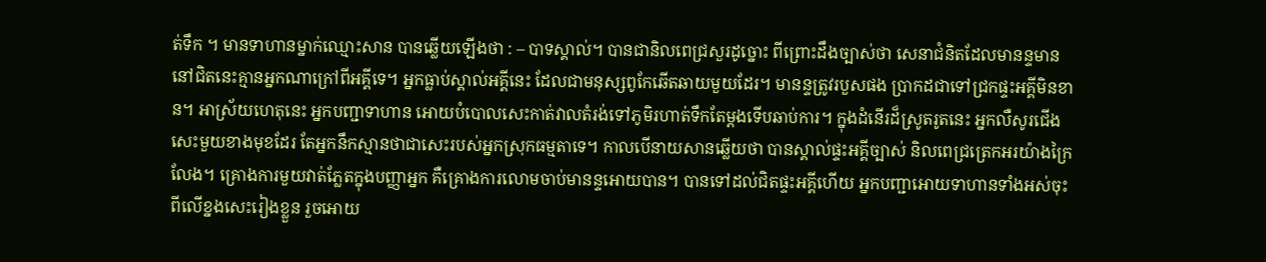ត់ទឹក ។ មានទាហានម្នាក់ឈ្មោះសាន បានឆ្លើយឡើងថា : – បាទស្គាល់។ បានជានិលពេជ្រសួរដូច្នោះ ពីព្រោះដឹងច្បាស់ថា សេនាជំនិតដែលមានន្ទមាននៅជិតនេះគ្មានអ្នកណាក្រៅពីអគ្គីទេ។ អ្នកធ្លាប់ស្គាល់អគ្គីនេះ ដែលជាមនុស្សពូកែឆើតឆាយមួយដែរ។ មានន្ទត្រូវរបួសផង ប្រាកដជាទៅជ្រកផ្ទះអគ្គីមិនខាន។ អាស្រ័យហេតុនេះ អ្នកបញ្ជាទាហាន អោយបំបោលសេះកាត់វាលតំរង់ទៅភូមិរហាត់ទឹកតែម្ដងទើបឆាប់ការ។ ក្នុងដំនើរដ៏ស្រូតរូតនេះ អ្នកលឺសូរជើងសេះមួយខាងមុខដែរ តែអ្នកនឹកស្មានថាជាសេះរបស់អ្នកស្រុកធម្មតាទេ។ កាលបើនាយសានឆ្លើយថា បានស្គាល់ផ្ទះអគ្គីច្បាស់ និលពេជ្រត្រេកអរយ៉ាងក្រៃលែង។ គ្រោងការមួយវាត់ភ្លែតក្នុងបញ្ញាអ្នក គឺគ្រោងការលោមចាប់មានន្ទអោយបាន។ បានទៅដល់ជិតផ្ទះអគ្គីហើយ អ្នកបញ្ជាអោយទាហានទាំងអស់ចុះពីលើខ្នងសេះរៀងខ្លួន រួចអោយ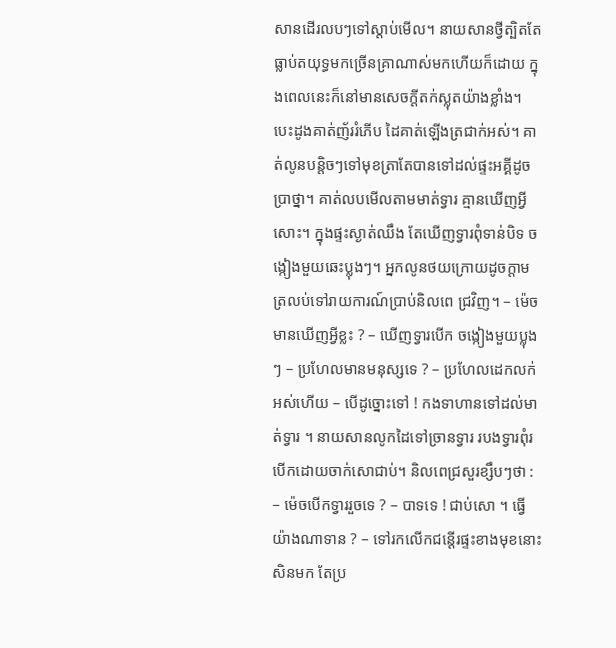សានដើរលបៗទៅស្ដាប់មើល។ នាយសានថ្វីត្បិតតែធ្លាប់តយុទ្ធមកច្រើនគ្រាណាស់មកហើយក៏ដោយ ក្នុងពេលនេះក៏នៅមានសេចក្ដីតក់ស្លុតយ៉ាងខ្លាំង។ បេះដូងគាត់ញ័ររំភើប ដៃគាត់ឡើងត្រជាក់អស់។ គាត់លូនបន្ដិចៗទៅមុខត្រាតែបានទៅដល់ផ្ទះអគ្គីដូចប្រាថ្នា។ គាត់លបមើលតាមមាត់ទ្វារ គ្មានឃើញអ្វីសោះ។ ក្នុងផ្ទះស្ងាត់ឈឹង តែឃើញទ្វារពុំទាន់បិទ ចង្កៀងមួយឆេះប្លុងៗ។ អ្នកលូនថយក្រោយដូចក្ដាម ត្រលប់ទៅរាយការណ៍ប្រាប់និលពេ ជ្រវិញ។ – ម៉េចមានឃើញអ្វីខ្លះ ? – ឃើញទ្វារបើក ចង្កៀងមួយប្លុងៗ – ប្រហែលមានមនុស្សទេ ? – ប្រហែលដេកលក់អស់ហើយ – បើដូច្នោះទៅ ! កងទាហានទៅដល់មាត់ទ្វារ ។ នាយសានលូកដៃទៅច្រានទ្វារ របងទ្វារពុំរបើកដោយចាក់សោជាប់។ និលពេជ្រសួរខ្សឹបៗថា : – ម៉េចបើកទ្វាររួចទេ ? – បាទទេ ! ជាប់សោ ។ ធ្វើយ៉ាងណាទាន ? – ទៅរកលើកជន្ដើរផ្ទះខាងមុខនោះសិនមក តែប្រ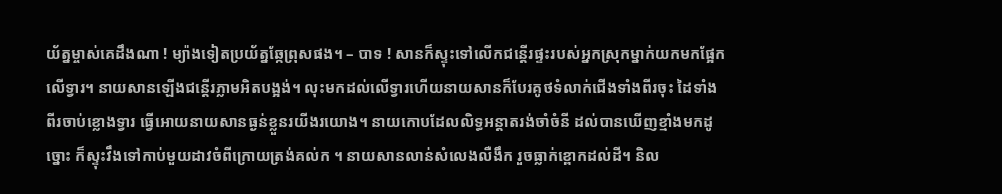យ័ត្នម្ចាស់គេដឹងណា ! ម្យ៉ាងទៀតប្រយ័ត្នឆ្កែព្រុសផង។ – បាទ ! សានក៏ស្ទុះទៅលើកជន្ដើរផ្ទះរបស់អ្នកស្រុកម្នាក់យកមកផ្អែកលើទ្វារ។ នាយសានឡើងជន្ដើរភ្លាមអិតបង្អង់។ លុះមកដល់លើទ្វារហើយនាយសានក៏បែរគូថទំលាក់ជើងទាំងពីរចុះ ដៃទាំងពីរចាប់ខ្លោងទ្វារ ធ្វើអោយនាយសានធ្ងន់ខ្លួនរយីងរយោង។ នាយកោបដែលលិទ្ធអន្ដាតរង់ចាំចំនី ដល់បានឃើញខ្មាំងមកដូច្នោះ ក៏ស្ទុះវឹងទៅកាប់មួយដាវចំពីក្រោយត្រង់គល់ក ។ នាយសានលាន់សំលេងលឺងឹក រួចធ្លាក់ខ្ពោកដល់ដី។ និល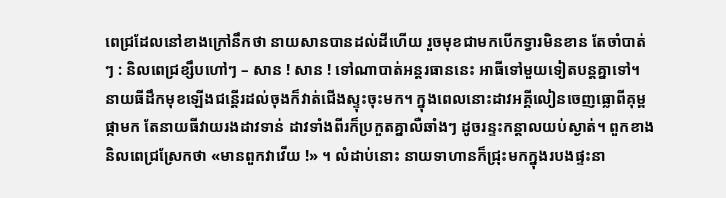ពេជ្រដែលនៅខាងក្រៅនឹកថា នាយសានបានដល់ដីហើយ រួចមុខជាមកបើកទ្វារមិនខាន តែចាំបាត់ៗ : និលពេជ្រខ្សឹបហៅៗ – សាន ! សាន ! ទៅណាបាត់អន្ដរធាននេះ អាធីទៅមួយទៀតបន្ដគ្នាទៅ។ នាយធីដឹកមុខឡើងជន្ដើរដល់ចុងក៏វាត់ជើងស្ទុះចុះមក។ ក្នុងពេលនោះដាវអគ្គីលៀនចេញធ្លោពីគុម្ពផ្កាមក តែនាយធីវាយរងដាវទាន់ ដាវទាំងពីរក៏ប្រកួតគ្នាលឺឆាំងៗ ដូចរន្ទះកន្ដាលយប់ស្ងាត់។ ពួកខាងនិលពេជ្រស្រែកថា «មានពួកវាវើយ !» ។ លំដាប់នោះ នាយទាហានក៏ជ្រុះមកក្នុងរបងផ្ទះនា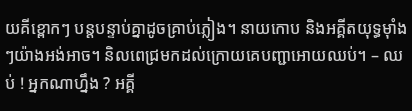យគីខ្ពោកៗ បន្តបន្ទាប់គ្នាដូចគ្រាប់ភ្លៀង។ នាយកោប និងអគ្គីតយុទ្ធម៉ាំងៗយ៉ាងអង់អាច។ និលពេជ្រមកដល់ក្រោយគេបញ្ជាអោយឈប់។ – ឈប់ ! អ្នកណាហ្នឹង ? អគ្គី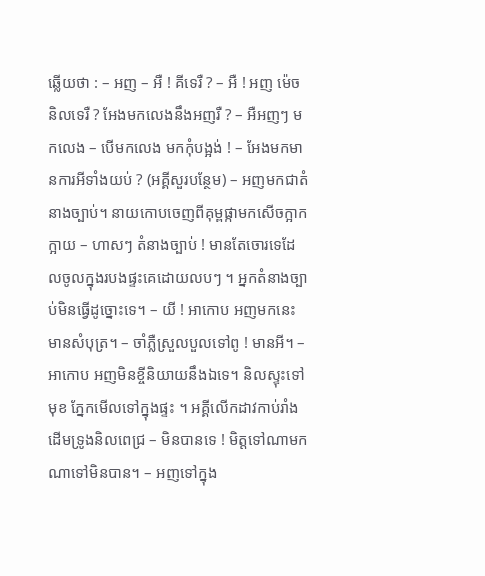ឆ្លើយថា : – អញ – អឺ ! គីទេរឺ ? – អឺ ! អញ ម៉េចនិលទេរឺ ? អែងមកលេងនឹងអញរឺ ? – អឺអញៗ មកលេង – បើមកលេង មកកុំបង្អង់ ! – អែងមកមានការអីទាំងយប់ ? (អគ្គីសួរបន្ថែម) – អញមកជាតំនាងច្បាប់។ នាយកោបចេញពីគុម្ពផ្កាមកសើចក្អាកក្អាយ – ហាសៗ តំនាងច្បាប់ ! មានតែចោរទេដែលចូលក្នុងរបងផ្ទះគេដោយលបៗ ។ អ្នកតំនាងច្បាប់មិនធ្វើដូច្នោះទេ។ – យី ! អាកោប អញមកនេះមានសំបុត្រ។ – ចាំភ្លឺស្រួលបួលទៅពូ ! មានអី។ – អាកោប អញមិនខ្ចីនិយាយនឹងឯទេ។ និលស្ទុះទៅមុខ ភ្នែកមើលទៅក្នុងផ្ទះ ។ អគ្គីលើកដាវកាប់រាំងដើមទ្រូងនិលពេជ្រ – មិនបានទេ ! មិត្ដទៅណាមកណាទៅមិនបាន។ – អញទៅក្នុង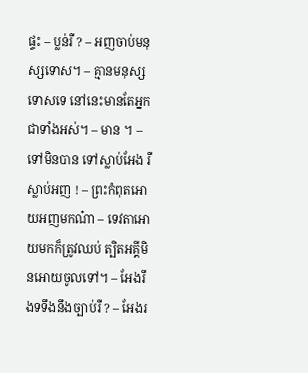ផ្ទះ – ប្លន់រឺ ? – អញចាប់មនុស្សទោស។ – គ្មានមនុស្សទោសទេ នៅនេះមានតែអ្នកជាទាំងអស់។ – មាន ។ – ទៅមិនបាន ទៅស្លាប់អែង រឺ ស្លាប់អញ ! – ព្រះកំពុតអោយអញមកណ៎ា – ទេវតាអោយមកក៏ត្រូវឈប់ ត្បិតអគ្គីមិនអោយចូលទៅ។ – អែងរឹងទទឹងនឹងច្បាប់រឺ ? – អែងរ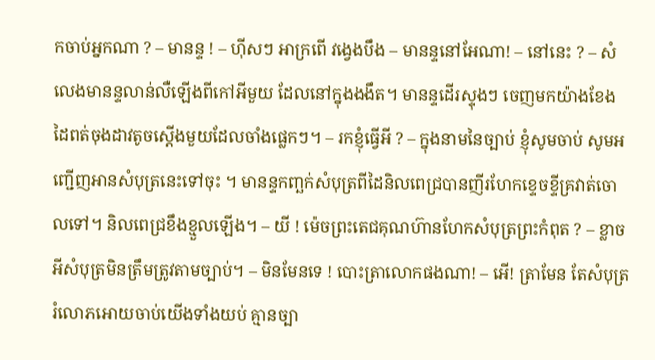កចាប់អ្នកណា ? – មានន្ទ ! – ហ៊ីសៗ អាក្រពើ វង្វេងបឹង – មានន្ទនៅអែណា! – នៅនេះ ? – សំលេងមានន្ទលាន់លឺឡើងពីកៅអីមួយ ដែលនៅក្នុងងងឹត។ មានន្ទដើរស្ទុងៗ ចេញមកយ៉ាងខែង ដៃពត់ចុងដាវតូចស្ដើងមួយដែលចាំងផ្លេកៗ។ – រកខ្ញុំធ្វើអី ? – ក្នុងនាមនៃច្បាប់ ខ្ញុំសូមចាប់ សូមអញ្ជើញអានសំបុត្រនេះទៅចុះ ។ មានន្ទកញ្ឆក់សំបុត្រពីដៃនិលពេជ្របានញីរហែកខ្ទេចខ្ទីគ្រវាត់ចោលទៅ។ និលពេជ្រខឹងខ្មួលឡើង។ – យី ! ម៉េចព្រះតេជគុណហ៊ានហែកសំបុត្រព្រះកំពុត ? – ខ្លាចអីសំបុត្រមិនត្រឹមត្រូវតាមច្បាប់។ – មិនមែនទេ ! បោះត្រាលោកផងណា! – អើ! ត្រាមែន តែសំបុត្ររំលោភអោយចាប់យើងទាំងយប់ គ្មានច្បា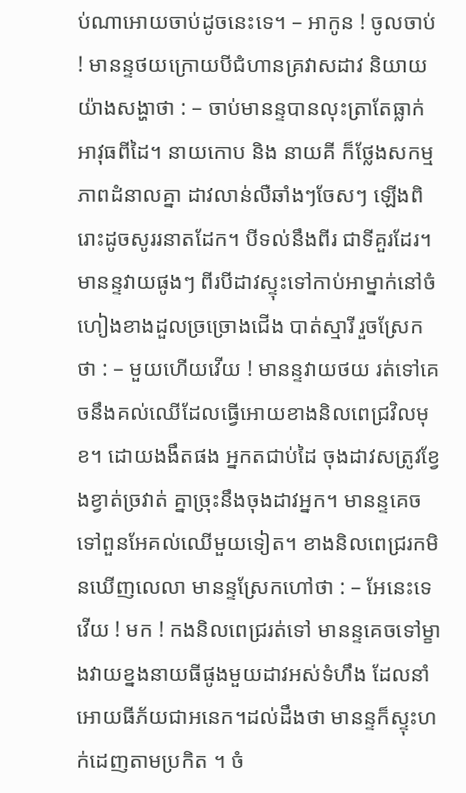ប់ណាអោយចាប់ដូចនេះទេ។ – អាកូន ! ចូលចាប់ ! មានន្ទថយក្រោយបីជំហានគ្រវាសដាវ និយាយយ៉ាងសង្ហាថា : – ចាប់មានន្ទបានលុះត្រាតែធ្លាក់អាវុធពីដៃ។ នាយកោប និង នាយគី ក៏ថ្លែងសកម្មភាពដំនាលគ្នា ដាវលាន់លឺឆាំងៗចែសៗ ឡើងពិរោះដូចសូររនាតដែក។ បីទល់នឹងពីរ ជាទីគួរដែរ។ មានន្ទវាយផូងៗ ពីរបីដាវស្ទុះទៅកាប់អាម្នាក់នៅចំហៀងខាងដួលច្រច្រោងជើង បាត់ស្មារី រួចស្រែកថា : – មួយហើយវើយ ! មានន្ទវាយថយ រត់ទៅគេចនឹងគល់ឈើដែលធ្វើអោយខាងនិលពេជ្រវិលមុខ។ ដោយងងឹតផង អ្នកតជាប់ដៃ ចុងដាវសត្រូវខ្វែងខ្វាត់ច្រវាត់ គ្នាច្រុះនឹងចុងដាវអ្នក។ មានន្ទគេចទៅពួនអែគល់ឈើមួយទៀត។ ខាងនិលពេជ្ររកមិនឃើញលេលា មានន្ទស្រែកហៅថា : – អែនេះទេវើយ ! មក ! កងនិលពេជ្ររត់ទៅ មានន្ទគេចទៅម្ខាងវាយខ្នងនាយធីផូងមួយដាវអស់ទំហឹង ដែលនាំអោយធីភ័យជាអនេក។ដល់ដឹងថា មានន្ទក៏ស្ទុះហក់ដេញតាមប្រកិត ។ ចំ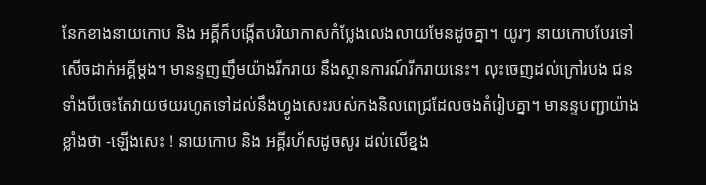នែកខាងនាយកោប និង អគ្គីក៏បង្កើតបរិយាកាសកំប្លែងលេងលាយមែនដូចគ្នា។ យូរៗ នាយកោបបែរទៅសើចដាក់អគ្គីម្ដង។ មានន្ទញញឹមយ៉ាងរីករាយ នឹងស្ថានការណ៍រីករាយនេះ។ លុះចេញដល់ក្រៅរបង ជនទាំងបីចេះតែវាយថយរហូតទៅដល់នឹងហ្វូងសេះរបស់កងនិលពេជ្រដែលចងតំរៀបគ្នា។ មានន្ទបញ្ជាយ៉ាងខ្លាំងថា -ឡើងសេះ ! នាយកោប និង អគ្គីរហ័សដូចសូរ ដល់លើខ្នង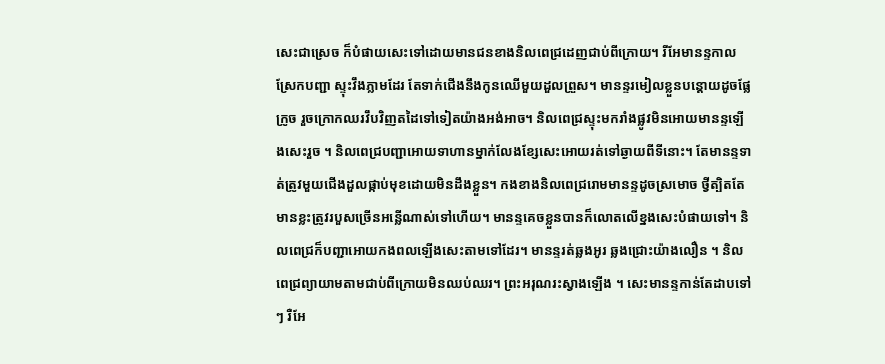សេះជាស្រេច ក៏បំផាយសេះទៅដោយមានជនខាងនិលពេជ្រដេញជាប់ពីក្រោយ។ រីអែមានន្ទកាលស្រែកបញ្ជា ស្ទុះវឹងភ្លាមដែរ តែទាក់ជើងនឹងកូនឈើមួយដួលព្រួស។ មានន្ទរមៀលខ្លួនបន្ដោយដូចផ្លែក្រូច រួចក្រោកឈរវឹបវិញតដៃទៅទៀតយ៉ាងអង់អាច។ និលពេជ្រស្ទុះមករាំងផ្លូវមិនអោយមានន្ទឡើងសេះរួច ។ និលពេជ្របញ្ជាអោយទាហានម្នាក់លែងខ្សែសេះអោយរត់ទៅឆ្ងាយពីទីនោះ។ តែមានន្ទទាត់ត្រូវមួយជើងដួលផ្កាប់មុខដោយមិនដឹងខ្លួន។ កងខាងនិលពេជ្ររោមមានន្ទដូចស្រមោច ថ្វីត្បិតតែមានខ្លះត្រូវរបួសច្រើនអន្លើណាស់ទៅហើយ។ មានន្ទគេចខ្លួនបានក៏លោតលើខ្នងសេះបំផាយទៅ។ និលពេជ្រក៏បញ្ជាអោយកងពលឡើងសេះតាមទៅដែរ។ មានន្ទរត់ឆ្លងអូរ ឆ្លងជ្រោះយ៉ាងលឿន ។ និលពេជ្រព្យាយាមតាមជាប់ពីក្រោយមិនឈប់ឈរ។ ព្រះអរុណរះស្វាងឡើង ។ សេះមានន្ទកាន់តែដាបទៅៗ រឺអែ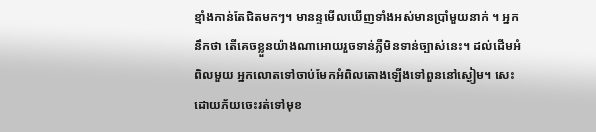ខ្មាំងកាន់តែជិតមកៗ។ មានន្ទមើលឃើញទាំងអស់មានប្រាំមួយនាក់ ។ អ្នកនឹកថា តើគេចខ្លួនយ៉ាងណាអោយរួចទាន់ភ្លឺមិនទាន់ច្បាស់នេះ។ ដល់ដើមអំពិលមួយ អ្នកលោតទៅចាប់មែកអំពិលតោងឡើងទៅពួននៅស្ងៀម។ សេះដោយភ័យចេះរត់ទៅមុខ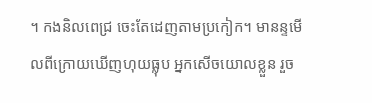។ កងនិលពេជ្រ ចេះតែដេញតាមប្រកៀក។ មានន្ទមើលពីក្រោយឃើញហុយធ្លុប អ្នកសើចយោលខ្លួន រួច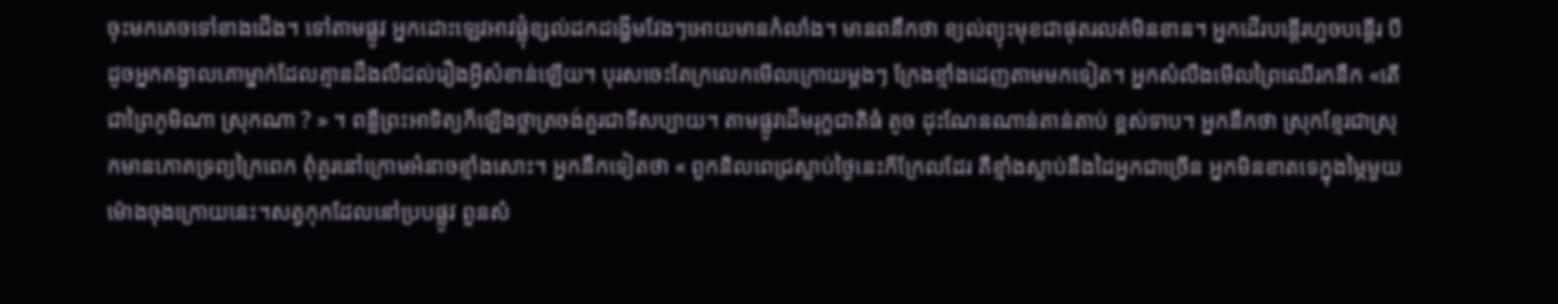ចុះមកគេចទៅខាងជើង។ ទៅតាមផ្លូវ អ្នកដោះឡេវអាវផ្លុំខ្សល់ដកដង្ហើមវែងៗអោយមានកំលាំង។ មានពនឹកថា ខ្យល់ព្យុះមុខជាផុតរលត់មិនខាន។ អ្នកដើរបន្ដើរហួចបន្ដើរ បីដូចអ្នកគង្វាលគោម្នាក់ដែលគ្មានដឹងលឺដល់រឿងអ្វីសំខាន់ឡើយ។ បុរសចេះតែក្រលេកមើលក្រោយម្ដងៗ ក្រែងខ្មាំងដេញតាមមកទៀត។ អ្នកសំលឹងមើលព្រៃឈើរកនឹក «តើជាព្រៃភូមិណា ស្រុកណា ? » ។ ពន្លឺព្រះអាទិត្យក៏ឡើងថ្លាត្រចង់គួរជាទីសប្បាយ។ តាមផ្លូវដើមរុក្ខជាតិធំ តូច ដុះណែនណាន់តាន់តាប់ ខ្ពស់ទាប។ អ្នកនឹកថា ស្រុកខ្មែរជាស្រុកមានភោគទ្រព្យក្រៃពេក ពុំគួរនៅក្រោមអំនាចខ្មាំងសោះ។ អ្នកនឹកទៀតថា « ពួកនិលពេជ្រស្លាប់ថ្ងៃនេះក៏ក្រែលដែរ គឺខ្មាំងស្លាប់នឹងដៃអ្នកជាច្រើន អ្នកមិនខាតទេក្នុងម្ភៃមួយម៉ោងចុងក្រោយនេះ។សត្វកុកដែលនៅប្របផ្លូវ ពួនសំ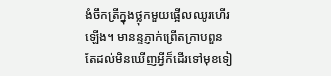ងំចឹកត្រីក្នុងថ្លុកមួយផ្អើលឈូរហើរឡើង។ មានន្ទភ្ញាក់ព្រើតក្រាបពួន តែដល់មិនឃើញអ្វីក៏ដើរទៅមុខទៀ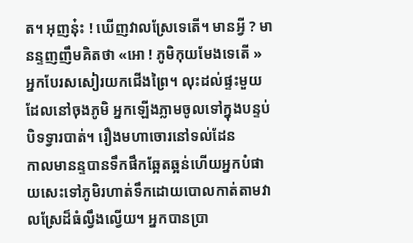ត។ អុញនុ៎ះ ! ឃើញវាលស្រែទេតើ។ មានអ្វី ? មានន្ទញញឹមគិតថា «អោ ! ភូមិកុយមែងទេតើ » អ្នកបែរសសៀរយកជើងព្រៃ។ លុះដល់ផ្ទះមួយដែលនៅចុងភូមិ អ្នកឡើងភ្លាមចូលទៅក្នុងបន្ទប់បិទទ្វារបាត់។ រឿងមហាចោរនៅទល់ដែន
កាលមានន្ទបានទឹកផឹកឆ្អែតឆ្អន់ហើយអ្នកបំផាយសេះទៅភូមិរហាត់ទឹកដោយបោលកាត់តាមវាលស្រែដ៏ធំល្វឹងល្វើយ។ អ្នកបានប្រា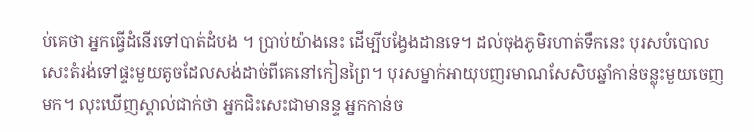ប់គេថា អ្នកធ្វើដំនើរទៅបាត់ដំបង ។ ប្រាប់យ៉ាងនេះ ដើម្បីបង្វែងដានទេ។ ដល់ចុងភូមិរហាត់ទឹកនេះ បុរសបំបោលសេះតំរង់ទៅផ្ទះមួយតូចដែលសង់ដាច់ពីគេនៅកៀនព្រៃ។ បុរសម្នាក់អាយុបញរមាណសែសិបឆ្នាំកាន់ចន្លុះមួយចេញមក។ លុះឃើញស្គាល់ជាក់ថា អ្នកជិះសេះជាមានន្ទ អ្នកកាន់ច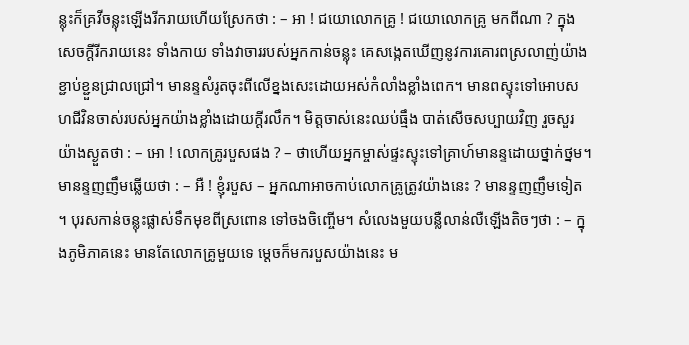ន្លុះក៏គ្រវីចន្លុះឡើងរីករាយហើយស្រែកថា : – អា ! ជយោលោកគ្រូ ! ជយោលោកគ្រូ មកពីណា ? ក្នុងសេចក្ដីរីករាយនេះ ទាំងកាយ ទាំងវាចាររបស់អ្នកកាន់ចន្លុះ គេសង្កេតឃើញនូវការគោរពស្រលាញ់យ៉ាងខ្ជាប់ខ្ជួនជ្រាលជ្រៅ។ មានន្ទសំរូតចុះពីលើខ្នងសេះដោយអស់កំលាំងខ្លាំងពេក។ មានពស្ទុះទៅអោបសហជីវិនចាស់របស់អ្នកយ៉ាងខ្លាំងដោយក្ដីរលឹក។ មិត្ដចាស់នេះឈប់ធ្មឹង បាត់សើចសប្បាយវិញ រួចសួរយ៉ាងស្ងួតថា : – អោ ! លោកគ្រូរបួសផង ? – ថាហើយអ្នកម្ចាស់ផ្ទះស្ទុះទៅគ្រាហ៍មានន្ទដោយថ្នាក់ថ្នម។ មានន្ទញញឹមឆ្លើយថា : – អឺ ! ខ្ញុំរបួស – អ្នកណាអាចកាប់លោកគ្រូត្រូវយ៉ាងនេះ ? មានន្ទញញឹមទៀត ។ បុរសកាន់ចន្លុះផ្លាស់ទឹកមុខពីស្រពោន ទៅចងចិញ្ចើម។ សំលេងមួយបន្លឺលាន់លឺឡើងតិចៗថា : – ក្នុងភូមិភាគនេះ មានតែលោកគ្រូមួយទេ ម្ដេចក៏មករបួសយ៉ាងនេះ ម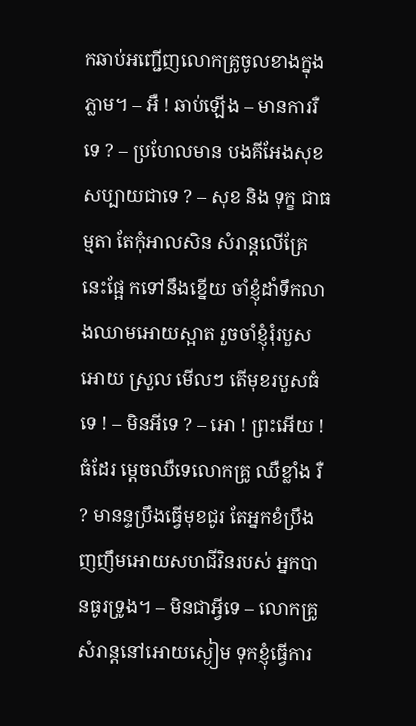កឆាប់អញ្ជើញលោកគ្រូចូលខាងក្នុងភ្លាម។ – អឺ ! ឆាប់ឡើង – មានការរឺទេ ? – ប្រហែលមាន បងគីអែងសុខសប្បាយជាទេ ? – សុខ និង ទុក្ខ ជាធម្មតា តែកុំអាលសិន សំរាន្ដលើគ្រែនេះផ្អែ កទៅនឹងខ្នើយ ចាំខ្ញុំដាំទឹកលាងឈាមអោយស្អាត រួចចាំខ្ញុំរុំរបួសអោយ ស្រួល មើលៗ តើមុខរបួសធំទេ ! – មិនអីទេ ? – អោ ! ព្រះអើយ ! ធំដែរ ម្ដេចឈឺទេលោកគ្រូ ឈឺខ្លាំង រឺ ? មានន្ទប្រឹងធ្វើមុខជូរ តែអ្នកខំប្រឹងញញឹមអោយសហជីវិនរបស់ អ្នកបានធូរទ្រូង។ – មិនជាអ្វីទេ – លោកគ្រូសំរាន្ដនៅអោយស្ងៀម ទុកខ្ញុំធ្វើការ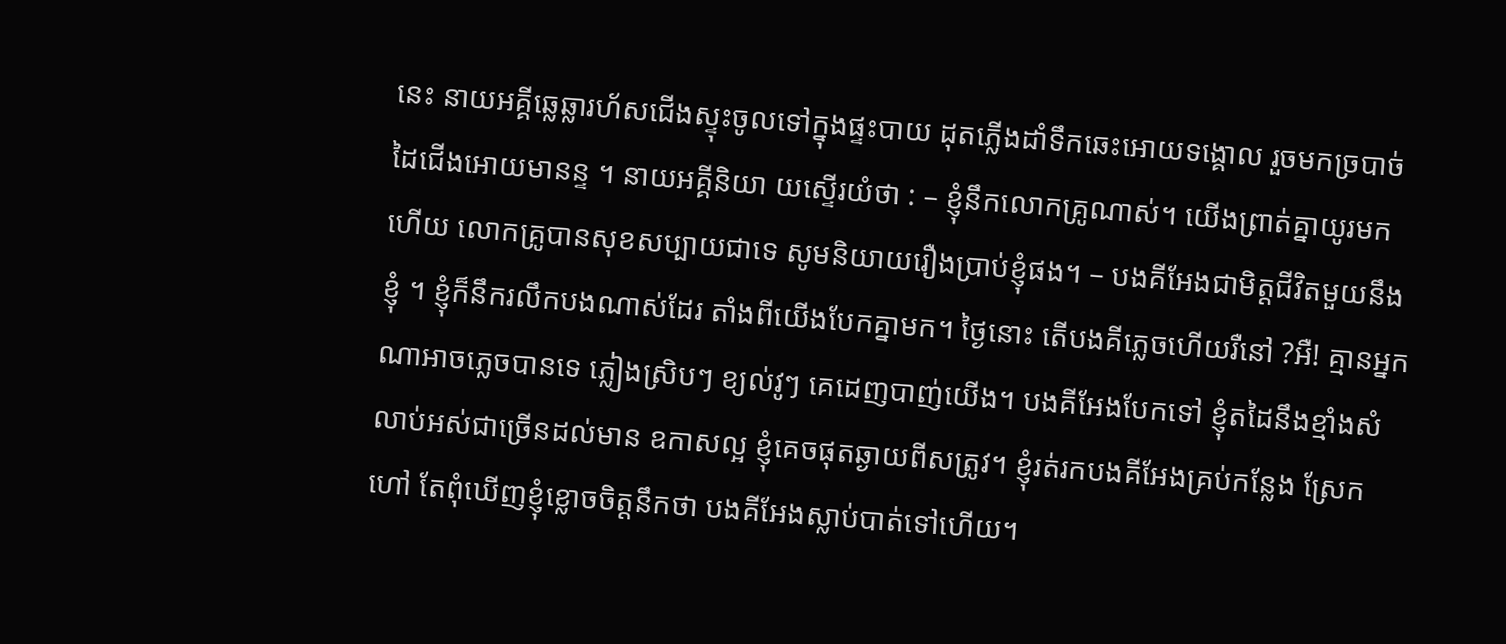នេះ នាយអគ្គីឆ្លេឆ្លារហ័សជើងស្ទុះចូលទៅក្នុងផ្ទះបាយ ដុតភ្លើងដាំទឹកឆេះអោយទង្គោល រួចមកច្របាច់ដៃជើងអោយមានន្ទ ។ នាយអគ្គីនិយា យស្ទើរយំថា : – ខ្ញុំនឹកលោកគ្រូណាស់។ យើងព្រាត់គ្នាយូរមកហើយ លោកគ្រូបានសុខសប្បាយជាទេ សូមនិយាយរឿងប្រាប់ខ្ញុំផង។ – បងគីអែងជាមិត្ដជីវិតមួយនឹងខ្ញុំ ។ ខ្ញុំក៏នឹករលឹកបងណាស់ដែរ តាំងពីយើងបែកគ្នាមក។ ថ្ងៃនោះ តើបងគីភ្លេចហើយរឺនៅ ?អឺ! គ្មានអ្នកណាអាចភ្លេចបានទេ ភ្លៀងស្រិបៗ ខ្យល់វូៗ គេដេញបាញ់យើង។ បងគីអែងបែកទៅ ខ្ញុំតដៃនឹងខ្មាំងសំលាប់អស់ជាច្រើនដល់មាន ឧកាសល្អ ខ្ញុំគេចផុតឆ្ងាយពីសត្រូវ។ ខ្ញុំរត់រកបងគីអែងគ្រប់កន្លែង ស្រែកហៅ តែពុំឃើញខ្ញុំខ្លោចចិត្ដនឹកថា បងគីអែងស្លាប់បាត់ទៅហើយ។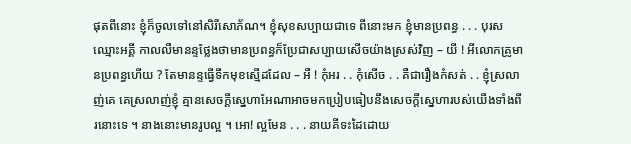ផុតពីនោះ ខ្ញុំក៏ចូលទៅនៅសិរីសោភ័ណ។ ខ្ញុំសុខសប្បាយជាទេ ពីនោះមក ខ្ញុំមានប្រពន្ធ . . . បុរសឈ្មោះអគ្គី កាលលឺមានន្ទថ្លែងថាមានប្រពន្ធក៏ប្រែជាសប្បាយសើចយ៉ាងស្រស់វិញ – យី ! អីលោកគ្រូមានប្រពន្ធហើយ ? តែមានន្ទធ្វើទឹកមុខស្មើដដែល – អឺ ! កុំអរ . . កុំសើច . . គឺជារឿងកំសត់ . . ខ្ញុំស្រលាញ់គេ គេស្រលាញ់ខ្ញុំ គ្មានសេចក្ដីស្នេហាអែណាអាចមកប្រៀបធៀបនឹងសេចក្ដីស្នេហារបស់យើងទាំងពីរនោះទេ ។ នាងនោះមានរូបល្អ ។ អោ! ល្អមែន . . . នាយគីទះដៃដោយ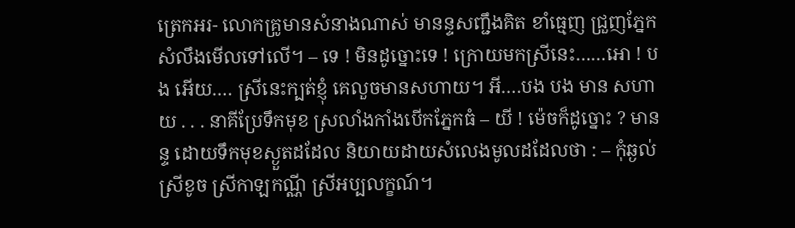ត្រេកអរ- លោកគ្រូមានសំនាងណាស់ មានន្ទសញ្ជឹងគិត ខាំធ្មេញ ជ្រួញភ្នែក សំលឹងមើលទៅលើ។ – ទេ ! មិនដូច្នោះទេ ! ក្រោយមកស្រីនេះ……អោ ! បង អើយ…. ស្រីនេះក្បត់ខ្ញុំ គេលួចមានសហាយ។ អី….បង បង មាន សហាយ . . . នាគីប្រែទឹកមុខ ស្រលាំងកាំងបើកភ្នែកធំ – យី ! ម៉េចក៏ដូច្នោះ ? មានន្ទ ដោយទឹកមុខស្ងួតដដែល និយាយដាយសំលេងមូលដដែលថា : – កុំឆ្ងល់ ស្រីខូច ស្រីកាឡកណ្ណី ស្រីអប្បលក្ខណ៍។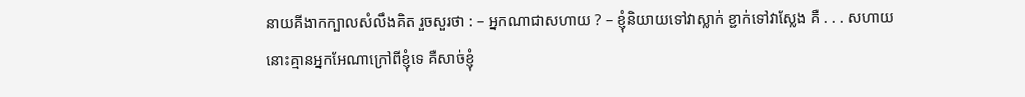នាយគីងាកក្បាលសំលឹងគិត រួចសួរថា : – អ្នកណាជាសហាយ ? – ខ្ញុំនិយាយទៅវាស្លាក់ ខ្ជាក់ទៅវាស្លែង គឺ . . . សហាយនោះគ្មានអ្នកអែណាក្រៅពីខ្ញុំទេ គឺសាច់ខ្ញុំ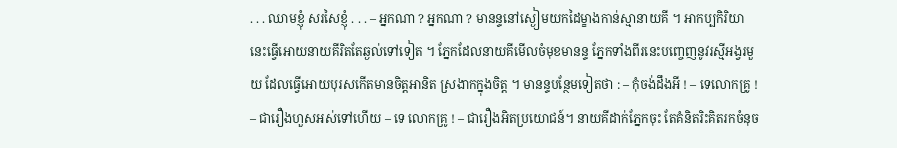. . . ឈាមខ្ញុំ សរសៃខ្ញុំ . . . – អ្នកណា ? អ្នកណា ? មានន្ទនៅស្ងៀមយកដៃម្ខាងកាន់ស្មានាយគី ។ អាកប្បកិរិយានេះធ្វើអោយនាយគីរិតតែឆ្ងល់ទៅទៀត ។ ភ្នែកដែលនាយគីមើលចំមុខមានន្ទ ភ្នែកទាំងពីរនេះបញ្ចេញនូវរស្មីអង្វរមួយ ដែលធ្វើអោយបុរសកើតមានចិត្ដអានិត ស្រងាកក្នុងចិត្ដ ។ មានន្ទបន្ថែមទៀតថា : – កុំចង់ដឹងអី ! – ទេលោកគ្រូ ! – ជារឿងហួសអស់ទៅហើយ – ទេ លោកគ្រូ ! – ជារឿងអិតប្រយោជន៍។ នាយគីដាក់ភ្នែកចុះ តែគំនិតរិះគិតរកចំនុច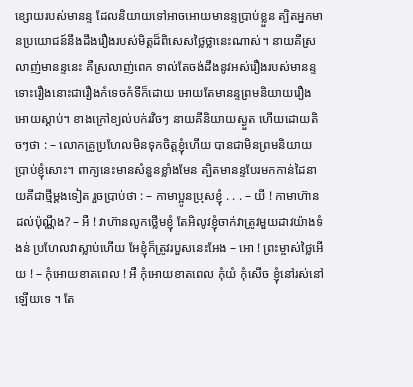ខ្សោយរបស់មានន្ទ ដែលនិយាយទៅអាចអោយមានន្ទប្រាប់ខ្លួន ត្បិតអ្នកមានប្រយោជន៍នឹងដឹងរឿងរបស់មិត្ដដ៏ពិសេសថ្លៃថ្លានេះណាស់។ នាយគីស្រលាញ់មានន្ទនេះ គឺស្រលាញ់ពេក ទាល់តែចង់ដឹងនូវអស់រឿងរបស់មានន្ទ ទោះរឿងនោះជារឿងកំទេចកំទីក៏ដោយ អោយតែមានន្ទព្រមនិយាយរឿងអោយស្ដាប់។ ខាងក្រៅខ្យល់បក់រវិចៗ នាយគីនិយាយស្ងួត ហើយដោយតិចៗថា : – លោកគ្រូប្រហែលមិនទុកចិត្ដខ្ញុំហើយ បានជាមិនព្រមនិយាយប្រាប់ខ្ញុំសោះ។ ពាក្យនេះមានសំនួនខ្លាំងមែន ត្បិតមានន្ទបែរមកកាន់ដៃនាយគីជាថ្មីម្ដងទៀត រួចប្រាប់ថា : – កាមាប្អូនប្រុសខ្ញុំ . . . – យី ! កាមាហ៊ានដល់ប៉ុណ្ណឹង? – អឺ ! វាហ៊ានលូកថ្លើមខ្ញុំ តែអិលូវខ្ញុំចាក់វាត្រូវមួយដាវយ៉ាងទំងន់ ប្រហែលវាស្លាប់ហើយ អែខ្ញុំក៏ត្រូវរបួសនេះអែង – អោ ! ព្រះម្ចាស់ថ្លៃអើយ ! – កុំអោយខាតពេល ! អឺ កុំអោយខាតពេល កុំយំ កុំសើច ខ្ញុំនៅរស់នៅឡើយទេ ។ តែ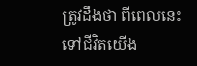ត្រូវដឹងថា ពីពេលនេះទៅជីវិតយើង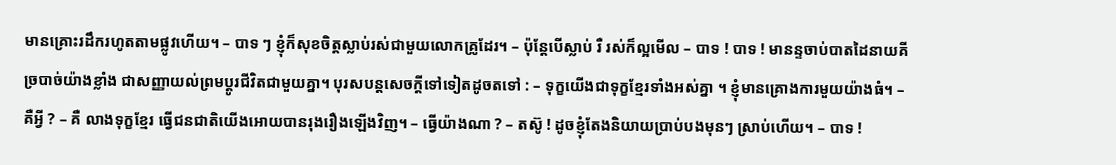មានគ្រោះរដឹករហូតតាមផ្លូវហើយ។ – បាទ ៗ ខ្ញុំក៏សុខចិត្ដស្លាប់រស់ជាមួយលោកគ្រូដែរ។ – ប៉ុន្ដែបើស្លាប់ រឺ រស់ក៏ល្អមើល – បាទ ! បាទ ! មានន្ទចាប់បាតដៃនាយគីច្របាច់យ៉ាងខ្លាំង ជាសញ្ញាយល់ព្រមប្ដូរជីវិតជាមួយគ្នា។ បុរសបន្ដសេចក្ដីទៅទៀតដូចតទៅ : – ទុក្ខយើងជាទុក្ខខ្មែរទាំងអស់គ្នា ។ ខ្ញុំមានគ្រោងការមួយយ៉ាងធំ។ – គឺអ្វី ? – គឺ លាងទុក្ខខ្មែរ ធ្វើជនជាតិយើងអោយបានរុងរឿងឡើងវិញ។ – ធ្វើយ៉ាងណា ? – តស៊ូ ! ដូចខ្ញុំតែងនិយាយប្រាប់បងមុនៗ ស្រាប់ហើយ។ – បាទ !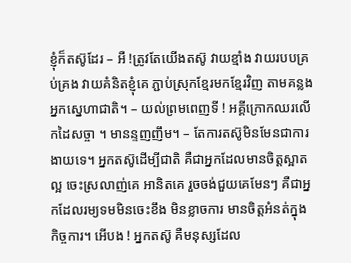ខ្ញុំក៏តស៊ូដែរ – អឺ !ត្រូវតែយើងតស៊ូ វាយខ្មាំង វាយរបបគ្រប់គ្រង វាយគំនិតខ្ញុំគេ ភ្ជាប់ស្រុកខ្មែរមកខ្មែរវិញ តាមគន្លងអ្នកស្នេហាជាតិ។ – យល់ព្រមពេញទី ! អគ្គីក្រោកឈរលើកដៃសច្ចា ។ មានន្ទញញឹម។ – តែការតស៊ូមិនមែនជាការងាយទេ។ អ្នកតស៊ូដើម្បីជាតិ គឺជាអ្នកដែលមានចិត្ដស្អាតល្អ ចេះស្រលាញ់គេ អានិតគេ រួចចង់ជួយគេមែនៗ គឺជាអ្នកដែលរម្យទមមិនចេះខឹង មិនខ្លាចការ មានចិត្ដអំនត់ក្នុងកិច្ចការ។ អើបង ! អ្នកតស៊ូ គឺមនុស្សដែល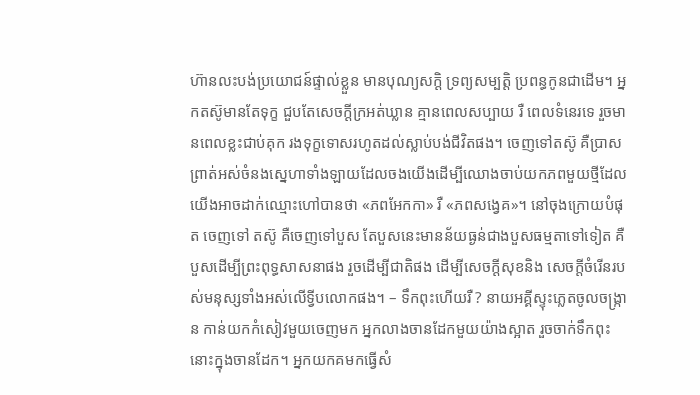ហ៊ានលះបង់ប្រយោជន៍ផ្ទាល់ខ្លួន មានបុណ្យសក្ដិ ទ្រព្យសម្បត្ដិ ប្រពន្ធកូនជាដើម។ អ្នកតស៊ូមានតែទុក្ខ ជួបតែសេចក្ដីក្រអត់ឃ្លាន គ្មានពេលសប្បាយ រឺ ពេលទំនេរទេ រួចមានពេលខ្លះជាប់គុក រងទុក្ខទោសរហូតដល់ស្លាប់បង់ជីវិតផង។ ចេញទៅតស៊ូ គឺប្រាសព្រាត់អស់ចំនងស្នេហាទាំងឡាយដែលចងយើងដើម្បីឈោងចាប់យកភពមួយថ្មីដែលយើងអាចដាក់ឈ្មោះហៅបានថា «ភពអែកកា» រឺ «ភពសង្វេគ»។ នៅចុងក្រោយបំផុត ចេញទៅ តស៊ូ គឺចេញទៅបួស តែបួសនេះមានន័យធ្ងន់ជាងបួសធម្មតាទៅទៀត គឺបួសដើម្បីព្រះពុទ្ធសាសនាផង រួចដើម្បីជាតិផង ដើម្បីសេចក្ដីសុខនិង សេចក្ដីចំរើនរបស់មនុស្សទាំងអស់លើទ្វីបលោកផង។ – ទឹកពុះហើយរឺ ? នាយអគ្គីស្ទុះភ្លេតចូលចង្រ្កាន កាន់យកកំសៀវមួយចេញមក អ្នកលាងចានដែកមួយយ៉ាងស្អាត រួចចាក់ទឹកពុះនោះក្នុងចានដែក។ អ្នកយកគមកធ្វើសំ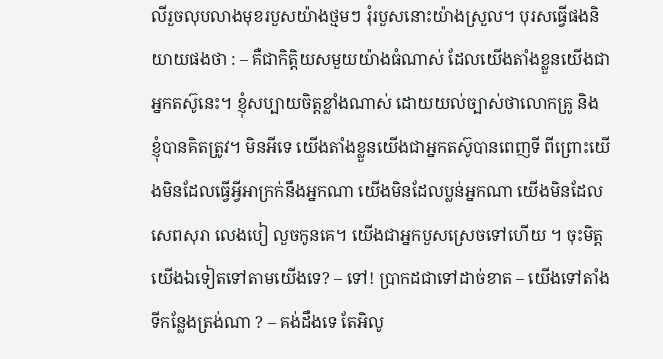លីរួចលុបលាងមុខរបួសយ៉ាងថ្មមៗ រុំរបួសនោះយ៉ាងស្រួល។ បុរសធ្វើផងនិយាយផងថា : – គឺជាកិត្ដិយសមួយយ៉ាងធំណាស់ ដែលយើងតាំងខ្លួនយើងជាអ្នកតស៊ូនេះ។ ខ្ញុំសប្បាយចិត្ដខ្លាំងណាស់ ដោយយល់ច្បាស់ថាលោកគ្រូ និង ខ្ញុំបានគិតត្រូវ។ មិនអីទេ យើងតាំងខ្លួនយើងជាអ្នកតស៊ូបានពេញទី ពីព្រោះយើងមិនដែលធ្វើអ្វីអាក្រក់នឹងអ្នកណា យើងមិនដែលប្លន់អ្នកណា យើងមិនដែលសេពសុរា លេងបៀ លួចកូនគេ។ យើងជាអ្នកបួសស្រេចទៅហើយ ។ ចុះមិត្ដយើងឯទៀតទៅតាមយើងទេ? – ទៅ! ប្រាកដជាទៅដាច់ខាត – យើងទៅតាំងទីកន្លែងត្រង់ណា ? – គង់ដឹងទេ តែអិលូ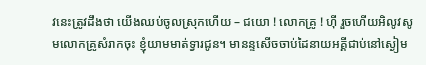វនេះត្រូវដឹងថា យើងឈប់ចូលស្រុកហើយ – ជយោ ! លោកគ្រូ ! ហ៊ី រួចហើយអិលូវសូមលោកគ្រូសំរាកចុះ ខ្ញុំយាមមាត់ទ្វារជូន។ មានន្ទសើចចាប់ដៃនាយអគ្គីជាប់នៅស្ងៀម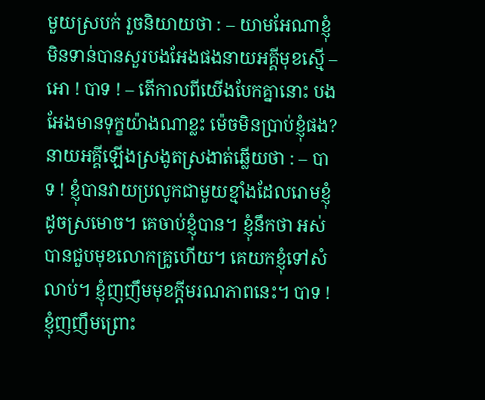មួយស្របក់ រួចនិយាយថា : – យាមអែណាខ្ញុំមិនទាន់បានសួរបងអែងផងនាយអគ្គីមុខស្មើ – អោ ! បាទ ! – តើកាលពីយើងបែកគ្នានោះ បងអែងមានទុក្ខយ៉ាងណាខ្លះ ម៉េចមិនប្រាប់ខ្ញុំផង? នាយអគ្គីឡើងស្រងូតស្រងាត់ឆ្លើយថា : – បាទ ! ខ្ញុំបានវាយប្រលូកជាមួយខ្មាំងដែលរោមខ្ញុំដូចស្រមោច។ គេចាប់ខ្ញុំបាន។ ខ្ញុំនឹកថា អស់បានជួបមុខលោកគ្រូហើយ។ គេយកខ្ញុំទៅសំលាប់។ ខ្ញុំញញឹមមុខក្ដីមរណភាពនេះ។ បាទ ! ខ្ញុំញញឹមព្រោះ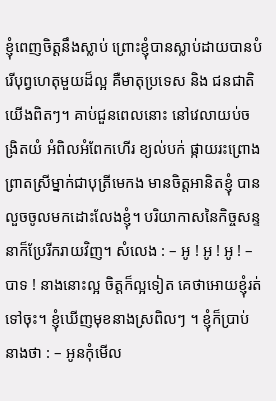ខ្ញុំពេញចិត្ដនឹងស្លាប់ ព្រោះខ្ញុំបានស្លាប់ដាយបានបំរើបុព្វហេតុមួយដ៏ល្អ គឺមាតុប្រទេស និង ជនជាតិយើងពិតៗ។ គាប់ជួនពេលនោះ នៅវេលាយប់ចង្រិតយំ អំពិលអំពែកហើរ ខ្យល់បក់ ផ្កាយរះព្រោងព្រាតស្រីម្នាក់ជាបុត្រីមេកង មានចិត្ដអានិតខ្ញុំ បានលួចចូលមកដោះលែងខ្ញុំ។ បរិយាកាសនៃកិច្ចសន្ទនាក៏ប្រែរីករាយវិញ។ សំលេង : – អូ ! អូ ! អូ ! – បាទ ! នាងនោះល្អ ចិត្ដក៏ល្អទៀត គេថាអោយខ្ញុំរត់ទៅចុះ។ ខ្ញុំឃើញមុខនាងស្រពិលៗ ។ ខ្ញុំក៏ប្រាប់នាងថា : – អូនកុំមើល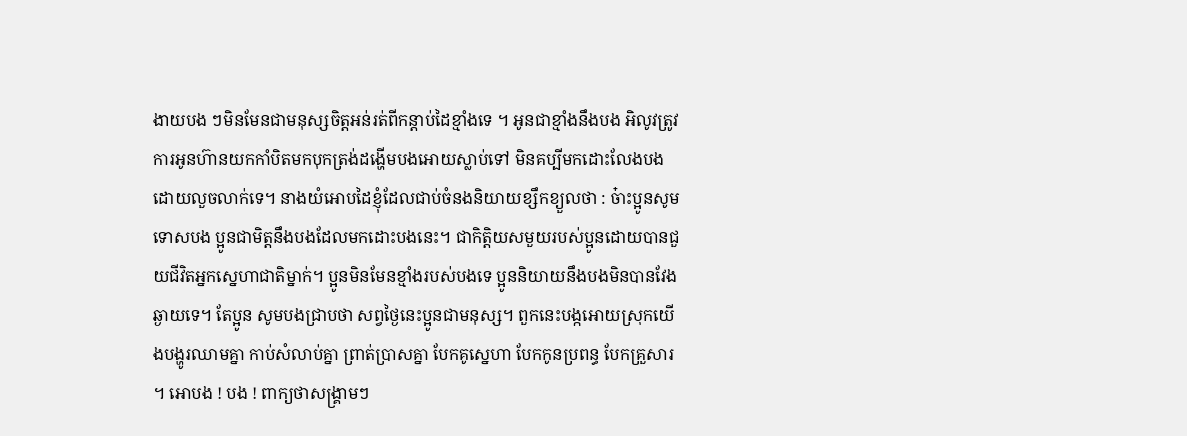ងាយបង ៗមិនមែនជាមនុស្សចិត្ដអន់រត់ពីកន្ដាប់ដៃខ្មាំងទេ ។ អូនជាខ្មាំងនឹងបង អិលូវត្រូវការអូនហ៊ានយកកាំបិតមកបុកត្រង់ដង្ហើមបងអោយស្លាប់ទៅ មិនគប្បីមកដោះលែងបងដោយលួចលាក់ទេ។ នាងយំអោបដៃខ្ញុំដែលជាប់ចំនងនិយាយខ្សឹកខ្យួលថា : ច៎ាះប្អូនសូមទោសបង ប្អូនជាមិត្ដនឹងបងដែលមកដោះបងនេះ។ ជាកិត្ដិយសមួយរបស់ប្អូនដោយបានជួយជីវិតអ្នកស្នេហាជាតិម្នាក់។ ប្អូនមិនមែនខ្មាំងរបស់បងទេ ប្អូននិយាយនឹងបងមិនបានវែងឆ្ងាយទេ។ តែប្អូន សូមបងជ្រាបថា សព្វថ្ងៃនេះប្អូនជាមនុស្ស។ ពួកនេះបង្កអោយស្រុកយើងបង្ហូរឈាមគ្នា កាប់សំលាប់គ្នា ព្រាត់ប្រាសគ្នា បែកគូស្នេហា បែកកូនប្រពន្ធ បែកគ្រួសារ ។ អោបង ! បង ! ពាក្យថាសង្រ្គាមៗ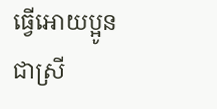ធ្វើអោយប្អូនជាស្រី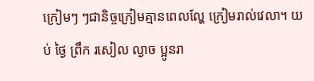ក្រៀមៗ ៗជានិច្ចក្រៀមគ្មានពេលល្ហែ ក្រៀមរាល់វេលា។ យប់ ថ្ងៃ ព្រឹក រសៀល ល្ងាច ប្អូនរា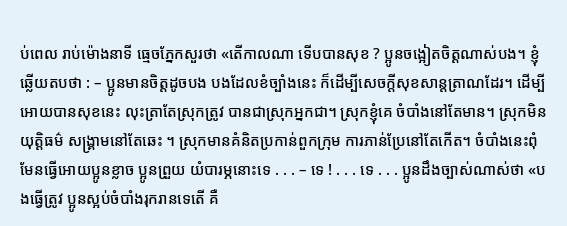ប់ពេល រាប់ម៉ោងនាទី ធ្មេចភ្នែកសួរថា «តើកាលណា ទើបបានសុខ ? ប្អូនចង្អៀតចិត្ដណាស់បង។ ខ្ញុំឆ្លើយតបថា : – ប្អូនមានចិត្ដដូចបង បងដែលខំច្បាំងនេះ ក៏ដើម្បីសេចក្ដីសុខសាន្ដត្រាណដែរ។ ដើម្បីអោយបានសុខនេះ លុះត្រាតែស្រុកត្រូវ បានជាស្រុកអ្នកជា។ ស្រុកខ្ញុំគេ ចំបាំងនៅតែមាន។ ស្រុកមិនយុត្ដិធម៌ សង្គ្រាមនៅតែឆេះ ។ ស្រុកមានគំនិតប្រកាន់ពួកក្រុម ការភាន់ប្រែនៅតែកើត។ ចំបាំងនេះពុំមែនធ្វើអោយប្អូនខ្លាច ប្អូនព្រួយ យំបារម្ភនោះទេ . . . – ទេ ! . . . ទេ . . . ប្អូនដឹងច្បាស់ណាស់ថា «បងធ្វើត្រូវ ប្អូនស្អប់ចំបាំងរុករានទេតើ គឺ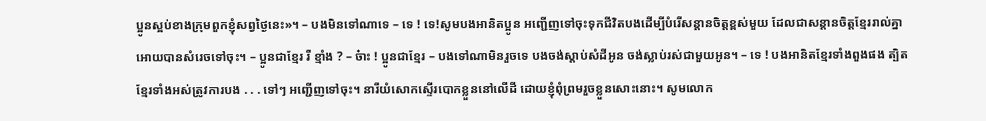ប្អូនស្អប់ខាងក្រុមពួកខ្ញុំសព្វថ្ងៃនេះ»។ – បងមិនទៅណាទេ – ទេ ! ទេ!សូមបងអានិតប្អូន អញ្ជើញទៅចុះទុកជីវិតបងដើម្បីបំរើសន្ដានចិត្ដខ្ពស់មួយ ដែលជាសន្ដានចិត្ដខ្មែររាល់គ្នាអោយបានសំរេចទៅចុះ។ – ប្អូនជាខ្មែរ រឺ ខ្មាំង ? – ច៎ាះ ! ប្អូនជាខ្មែរ – បងទៅណាមិនរួចទេ បងចង់ស្ដាប់សំដីអូន ចង់ស្លាប់រស់ជាមួយអូន។ – ទេ ! បងអានិតខ្មែរទាំងពួងផង ត្បិតខ្មែរទាំងអស់ត្រូវការបង . . . ទៅៗ អញ្ជើញទៅចុះ។ នារីយំសោកស្ទើរបោកខ្លួននៅលើដី ដោយខ្ញុំពុំព្រមរួចខ្លួនសោះនោះ។ សូមលោក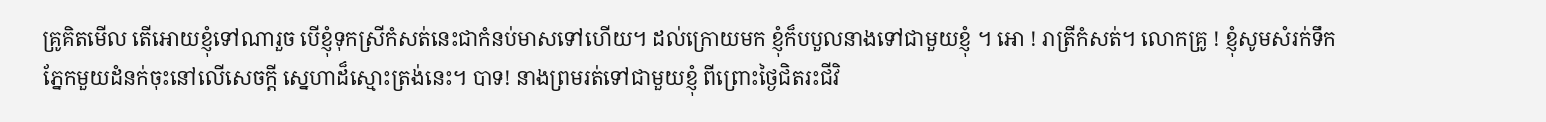គ្រូគិតមើល តើអោយខ្ញុំទៅណារួច បើខ្ញុំទុកស្រីកំសត់នេះជាកំនប់មាសទៅហើយ។ ដល់ក្រោយមក ខ្ញុំក៏បបួលនាងទៅជាមួយខ្ញុំ ។ អោ ! រាត្រីកំសត់។ លោកគ្រូ ! ខ្ញុំសូមសំរក់ទឹកភ្នែកមួយដំនក់ចុះនៅលើសេចក្ដី ស្នេហាដ៏ស្មោះត្រង់នេះ។ បាទ! នាងព្រមរត់ទៅជាមួយខ្ញុំ ពីព្រោះថ្ងៃជិតរះជីវិ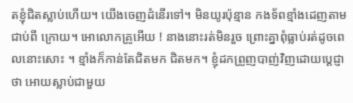តខ្ញុំជិតស្លាប់ហើយ។ យើងចេញដំនើរទៅ។ មិនយូរប៉ុន្មាន កងទ័ពខ្មាំងដេញតាមជាប់ពី ក្រោយ។ អោលោកគ្រូអើយ ! នាងនោះរត់មិនរួច ព្រោះគ្នាពុំធ្លាប់រត់ដូចពេលនោះសោះ ។ ខ្មាំងក៏កាន់តែជិតមក ជិតមក។ ខ្ញុំដកព្រួញបាញ់វិញដោយប្ដេជ្ញាថា អោយស្លាប់ជាមួយ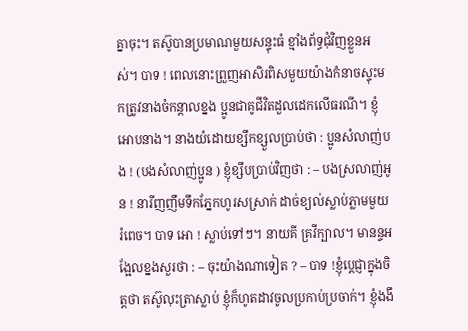គ្នាចុះ។ តស៊ូបានប្រមាណមួយសន្ទុះធំ ខ្មាំងព័ទ្ធជុំវិញខ្លួនអស់។ បាទ ! ពេលនោះព្រួញអាសិរពិសមួយយ៉ាងកំនាចស្ទុះមកត្រូវនាងចំកន្ដាលខ្នង ប្អូនជាគូជីវិតដួលដេកលើធរណី។ ខ្ញុំអោបនាង។ នាងយំដោយខ្សឹកខ្សួលប្រាប់ថា : ប្អូនសំលាញ់បង ! (បងសំលាញ់ប្អូន ) ខ្ញុំខ្សឹបប្រាប់វិញថា : – បងស្រលាញ់អូន ! នារីញញឹមទឹកភ្នែកហូរសស្រាក់ ដាច់ខ្យល់ស្លាប់ភ្លាមមួយ រំពេច។ បាទ អោ ! ស្លាប់ទៅៗ។ នាយគី គ្រវីក្បាល។ មានន្ទអង្អែលខ្នងសួរថា : – ចុះយ៉ាងណាទៀត ? – បាទ !ខ្ញុំប្ដេជ្ញាក្នុងចិត្ដថា តស៊ូលុះត្រាស្លាប់ ខ្ញុំក៏ហូតដាវចូលប្រកាប់ប្រចាក់។ ខ្ញុំងងឹ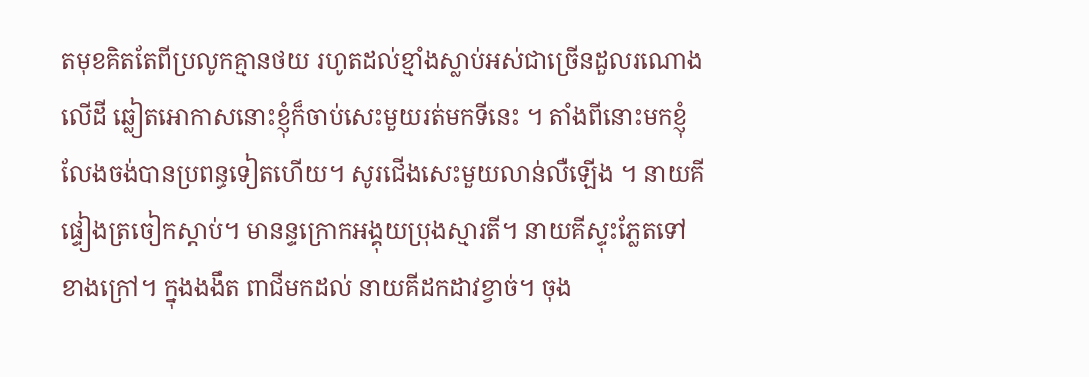តមុខគិតតែពីប្រលូកគ្មានថយ រហូតដល់ខ្មាំងស្លាប់អស់ជាច្រើនដួលរណោងលើដី ឆ្លៀតអោកាសនោះខ្ញុំក៏ចាប់សេះមួយរត់មកទីនេះ ។ តាំងពីនោះមកខ្ញុំលែងចង់បានប្រពន្ធទៀតហើយ។ សូរជើងសេះមួយលាន់លឺឡើង ។ នាយគីផ្ទៀងត្រចៀកស្ដាប់។ មានន្ទក្រោកអង្គុយប្រុងស្មារតី។ នាយគីស្ទុះភ្លែតទៅខាងក្រៅ។ ក្នុងងងឹត ពាជីមកដល់ នាយគីដកដាវខ្វាច់។ ចុង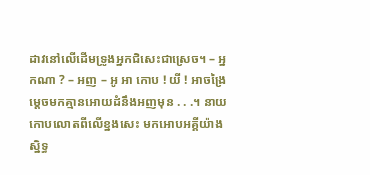ដាវនៅលើដើមទ្រូងអ្នកជិសេះជាស្រេច។ – អ្នកណា ? – អញ – អូ អា កោប ! យី ! អាចង្រៃ ម្ដេចមកគ្មានអោយដំនឹងអញមុន . . .។ នាយកោបលោតពីលើខ្នងសេះ មកអោបអគ្គីយ៉ាងស្និទ្ធ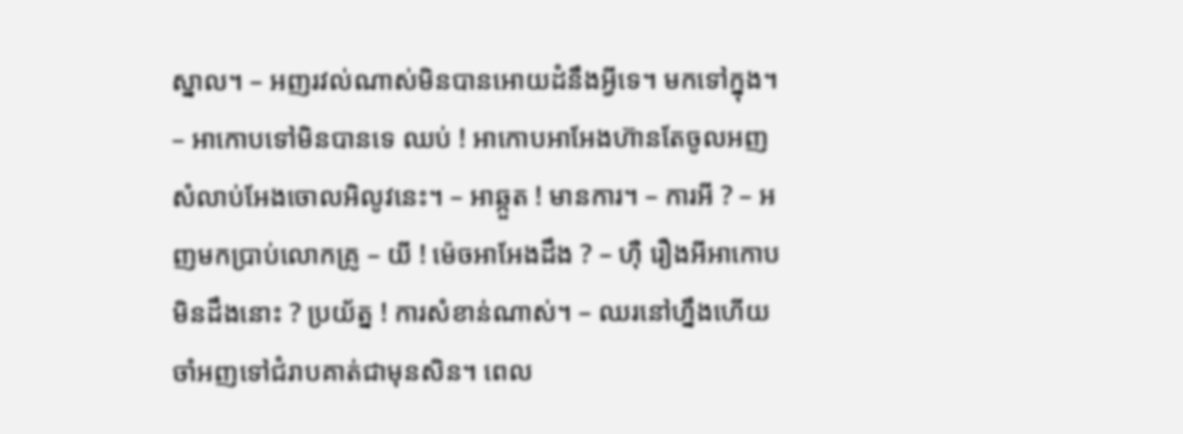ស្នាល។ – អញរវល់ណាស់មិនបានអោយដំនឹងអ្វីទេ។ មកទៅក្នុង។ – អាកោបទៅមិនបានទេ ឈប់ ! អាកោបអាអែងហ៊ានតែចូលអញសំលាប់អែងចោលអិលូវនេះ។ – អាឆ្កួត ! មានការ។ – ការអី ? – អញមកប្រាប់លោកគ្រូ – យី ! ម៉េចអាអែងដឹង ? – ហ៊ឺ រឿងអីអាកោបមិនដឹងនោះ ? ប្រយ័ត្ន ! ការសំខាន់ណាស់។ – ឈរនៅហ្នឹងហើយ ចាំអញទៅជំរាបគាត់ជាមុនសិន។ ពេល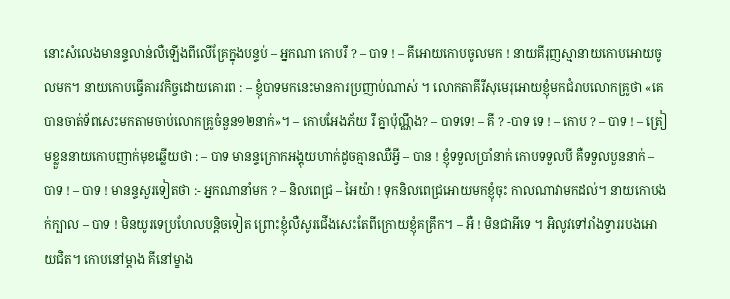នោះសំលេងមានន្ទលាន់លឺឡើងពីលើគ្រែក្នុងបន្ទប់ – អ្នកណា កោបរឺ ? – បាទ ! – គីអោយកោបចូលមក ! នាយគីរុញស្មានាយកោបអោយចូលមក។ នាយកោបធ្វើគារវកិច្ចដោយគោរព : – ខ្ញុំបាទមកនេះមានការប្រញាប់ណាស់ ។ លោកតាគីរីសុមេរុអោយខ្ញុំមកជំរាបលោកគ្រូថា «គេបានចាត់ទ័ពសេះមកតាមចាប់លោកគ្រូចំនួន១២នាក់»។ – កោបអែងភ័យ រឺ គ្នាប៉ុណ្ណឹង? – បាទទេ! – គី ? -បាទ ទេ ! – កោប ? – បាទ ! – ត្រៀមខ្លួននាយកោបញាក់មុខឆ្លើយថា : – បាទ មានន្ទក្រោកអង្គុយហាក់ដូចគ្មានឈឺអ្វី – បាន ! ខ្ញុំទទួលប្រាំនាក់ កោបទទួលបី គឺទទួលបួននាក់ – បាទ ! – បាទ ! មានន្ទសួរទៀតថា :- អ្នកណានាំមក ? – និលពេជ្រ – អៃយ៉ា ! ទុកនិលពេជ្រអោយមកខ្ញុំចុះ កាលណាវាមកដល់។ នាយកោបងក់ក្បាល – បាទ ! មិនយូរទេប្រហែលបន្ដិចទៀត ព្រោះខ្ញុំលឺសូរជើងសេះតែពីក្រោយខ្ញុំគគ្រឹក។ – អឺ ! មិនជាអីទេ ។ អិលូវទៅរាំងទ្វាររបងអោយជិត។ កោបនៅម្ដាង គីនៅម្ខាង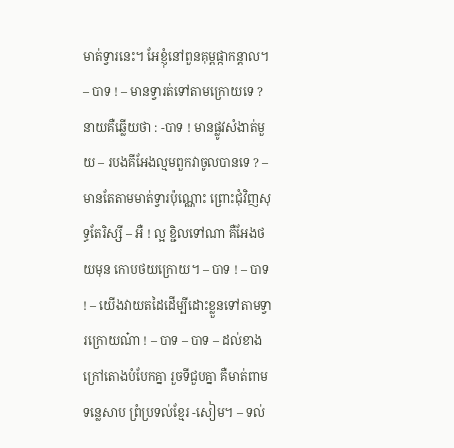មាត់ទ្វារនេះ។ អែខ្ញុំនៅពួនគុម្ពផ្កាកន្ដាល។ – បាទ ! – មានទ្វារត់ទៅតាមក្រោយទេ ? នាយគឺឆ្លើយថា : -បាទ ! មានផ្លូវសំងាត់មួយ – របងគីអែងល្មមពួកវាចូលបានទេ ? – មានតែតាមមាត់ទ្វារប៉ុណ្ណោះ ព្រោះជុំវិញសុទ្ធតែរិស្សី – អឺ ! ល្អ ខ្ជិលទៅណា គឺអែងថយមុន កោបថយក្រោយ។ – បាទ ! – បាទ ! – យើងវាយតដៃដើម្បីដោះខ្លួនទៅតាមទ្វារក្រោយណ៎ា ! – បាទ – បាទ – ដល់ខាងក្រៅតោងបំបែកគ្នា រួចទីជួបគ្នា គឺមាត់ពាមទន្លេសាប ព្រំប្រទល់ខ្មែរ -សៀម។ – ទល់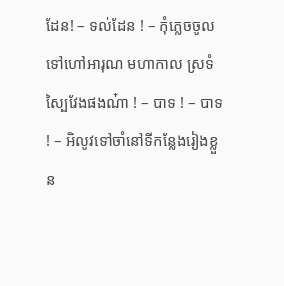ដែន! – ទល់ដែន ! – កុំភ្លេចចូលទៅហៅអារុណ មហាកាល ស្រទំ ស្បៃវែងផងណ៎ា ! – បាទ ! – បាទ ! – អិលូវទៅចាំនៅទីកន្លែងរៀងខ្លួន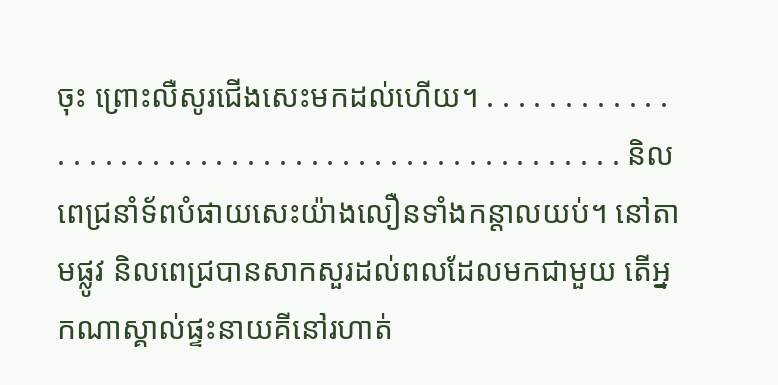ចុះ ព្រោះលឺសូរជើងសេះមកដល់ហើយ។ . . . . . . . . . . . . . . . . . . . . . . . . . . . . . . . . . . . . . . . . . . . . . . . . និលពេជ្រនាំទ័ពបំផាយសេះយ៉ាងលឿនទាំងកន្ដាលយប់។ នៅតាមផ្លូវ និលពេជ្របានសាកសួរដល់ពលដែលមកជាមួយ តើអ្នកណាស្គាល់ផ្ទះនាយគីនៅរហាត់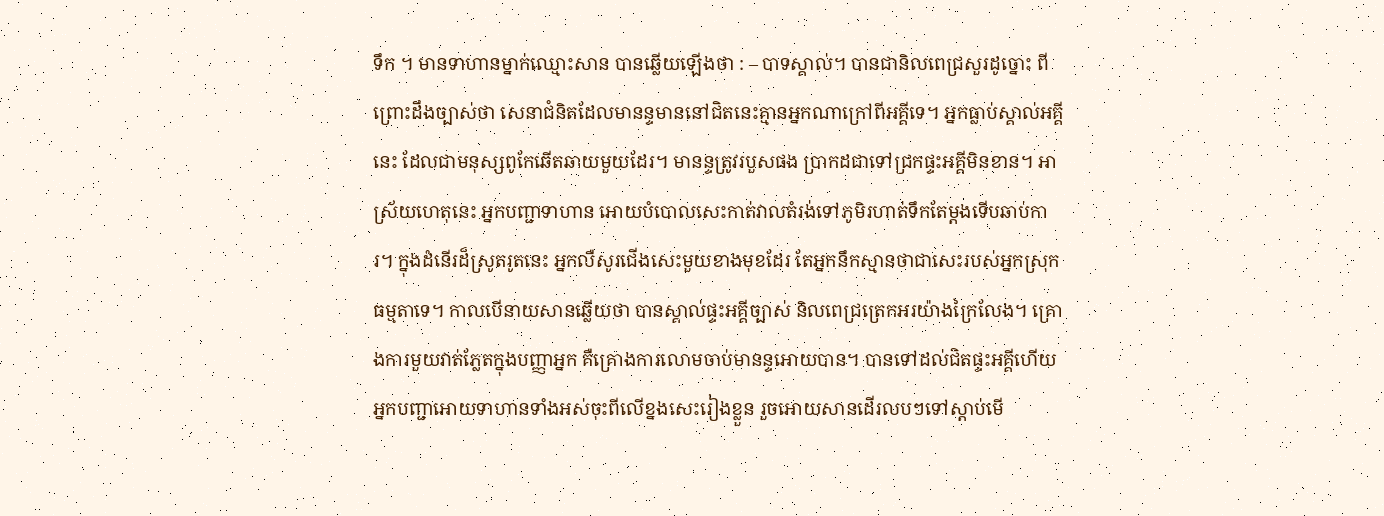ទឹក ។ មានទាហានម្នាក់ឈ្មោះសាន បានឆ្លើយឡើងថា : – បាទស្គាល់។ បានជានិលពេជ្រសួរដូច្នោះ ពីព្រោះដឹងច្បាស់ថា សេនាជំនិតដែលមានន្ទមាននៅជិតនេះគ្មានអ្នកណាក្រៅពីអគ្គីទេ។ អ្នកធ្លាប់ស្គាល់អគ្គីនេះ ដែលជាមនុស្សពូកែឆើតឆាយមួយដែរ។ មានន្ទត្រូវរបួសផង ប្រាកដជាទៅជ្រកផ្ទះអគ្គីមិនខាន។ អាស្រ័យហេតុនេះ អ្នកបញ្ជាទាហាន អោយបំបោលសេះកាត់វាលតំរង់ទៅភូមិរហាត់ទឹកតែម្ដងទើបឆាប់ការ។ ក្នុងដំនើរដ៏ស្រូតរូតនេះ អ្នកលឺសូរជើងសេះមួយខាងមុខដែរ តែអ្នកនឹកស្មានថាជាសេះរបស់អ្នកស្រុកធម្មតាទេ។ កាលបើនាយសានឆ្លើយថា បានស្គាល់ផ្ទះអគ្គីច្បាស់ និលពេជ្រត្រេកអរយ៉ាងក្រៃលែង។ គ្រោងការមួយវាត់ភ្លែតក្នុងបញ្ញាអ្នក គឺគ្រោងការលោមចាប់មានន្ទអោយបាន។ បានទៅដល់ជិតផ្ទះអគ្គីហើយ អ្នកបញ្ជាអោយទាហានទាំងអស់ចុះពីលើខ្នងសេះរៀងខ្លួន រួចអោយសានដើរលបៗទៅស្ដាប់មើ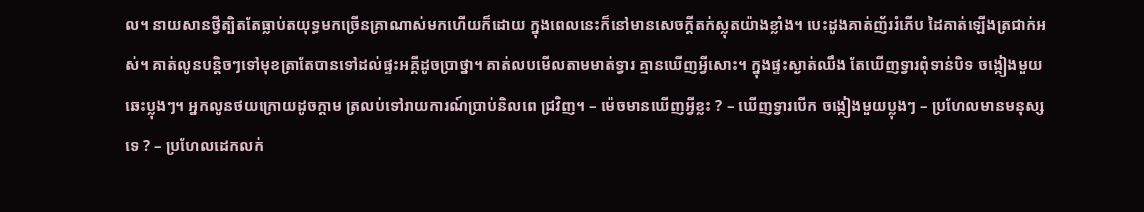ល។ នាយសានថ្វីត្បិតតែធ្លាប់តយុទ្ធមកច្រើនគ្រាណាស់មកហើយក៏ដោយ ក្នុងពេលនេះក៏នៅមានសេចក្ដីតក់ស្លុតយ៉ាងខ្លាំង។ បេះដូងគាត់ញ័ររំភើប ដៃគាត់ឡើងត្រជាក់អស់។ គាត់លូនបន្ដិចៗទៅមុខត្រាតែបានទៅដល់ផ្ទះអគ្គីដូចប្រាថ្នា។ គាត់លបមើលតាមមាត់ទ្វារ គ្មានឃើញអ្វីសោះ។ ក្នុងផ្ទះស្ងាត់ឈឹង តែឃើញទ្វារពុំទាន់បិទ ចង្កៀងមួយឆេះប្លុងៗ។ អ្នកលូនថយក្រោយដូចក្ដាម ត្រលប់ទៅរាយការណ៍ប្រាប់និលពេ ជ្រវិញ។ – ម៉េចមានឃើញអ្វីខ្លះ ? – ឃើញទ្វារបើក ចង្កៀងមួយប្លុងៗ – ប្រហែលមានមនុស្សទេ ? – ប្រហែលដេកលក់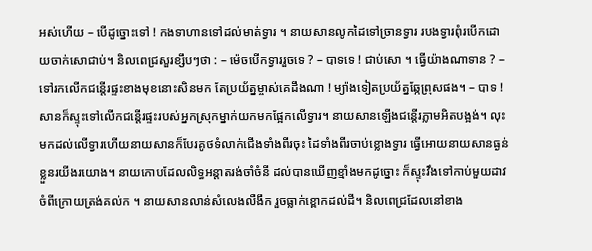អស់ហើយ – បើដូច្នោះទៅ ! កងទាហានទៅដល់មាត់ទ្វារ ។ នាយសានលូកដៃទៅច្រានទ្វារ របងទ្វារពុំរបើកដោយចាក់សោជាប់។ និលពេជ្រសួរខ្សឹបៗថា : – ម៉េចបើកទ្វាររួចទេ ? – បាទទេ ! ជាប់សោ ។ ធ្វើយ៉ាងណាទាន ? – ទៅរកលើកជន្ដើរផ្ទះខាងមុខនោះសិនមក តែប្រយ័ត្នម្ចាស់គេដឹងណា ! ម្យ៉ាងទៀតប្រយ័ត្នឆ្កែព្រុសផង។ – បាទ ! សានក៏ស្ទុះទៅលើកជន្ដើរផ្ទះរបស់អ្នកស្រុកម្នាក់យកមកផ្អែកលើទ្វារ។ នាយសានឡើងជន្ដើរភ្លាមអិតបង្អង់។ លុះមកដល់លើទ្វារហើយនាយសានក៏បែរគូថទំលាក់ជើងទាំងពីរចុះ ដៃទាំងពីរចាប់ខ្លោងទ្វារ ធ្វើអោយនាយសានធ្ងន់ខ្លួនរយីងរយោង។ នាយកោបដែលលិទ្ធអន្ដាតរង់ចាំចំនី ដល់បានឃើញខ្មាំងមកដូច្នោះ ក៏ស្ទុះវឹងទៅកាប់មួយដាវចំពីក្រោយត្រង់គល់ក ។ នាយសានលាន់សំលេងលឺងឹក រួចធ្លាក់ខ្ពោកដល់ដី។ និលពេជ្រដែលនៅខាង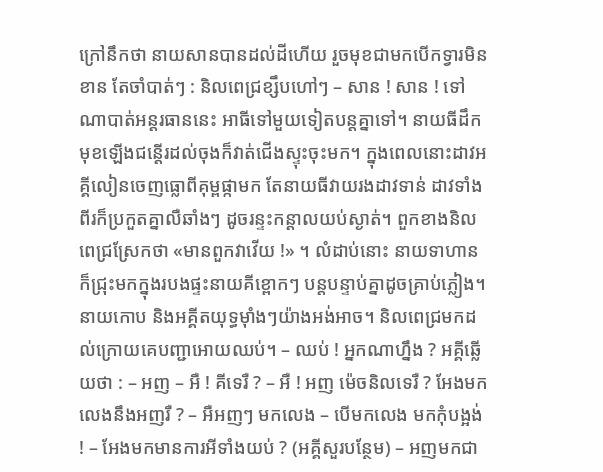ក្រៅនឹកថា នាយសានបានដល់ដីហើយ រួចមុខជាមកបើកទ្វារមិនខាន តែចាំបាត់ៗ : និលពេជ្រខ្សឹបហៅៗ – សាន ! សាន ! ទៅណាបាត់អន្ដរធាននេះ អាធីទៅមួយទៀតបន្ដគ្នាទៅ។ នាយធីដឹកមុខឡើងជន្ដើរដល់ចុងក៏វាត់ជើងស្ទុះចុះមក។ ក្នុងពេលនោះដាវអគ្គីលៀនចេញធ្លោពីគុម្ពផ្កាមក តែនាយធីវាយរងដាវទាន់ ដាវទាំងពីរក៏ប្រកួតគ្នាលឺឆាំងៗ ដូចរន្ទះកន្ដាលយប់ស្ងាត់។ ពួកខាងនិលពេជ្រស្រែកថា «មានពួកវាវើយ !» ។ លំដាប់នោះ នាយទាហានក៏ជ្រុះមកក្នុងរបងផ្ទះនាយគីខ្ពោកៗ បន្តបន្ទាប់គ្នាដូចគ្រាប់ភ្លៀង។ នាយកោប និងអគ្គីតយុទ្ធម៉ាំងៗយ៉ាងអង់អាច។ និលពេជ្រមកដល់ក្រោយគេបញ្ជាអោយឈប់។ – ឈប់ ! អ្នកណាហ្នឹង ? អគ្គីឆ្លើយថា : – អញ – អឺ ! គីទេរឺ ? – អឺ ! អញ ម៉េចនិលទេរឺ ? អែងមកលេងនឹងអញរឺ ? – អឺអញៗ មកលេង – បើមកលេង មកកុំបង្អង់ ! – អែងមកមានការអីទាំងយប់ ? (អគ្គីសួរបន្ថែម) – អញមកជា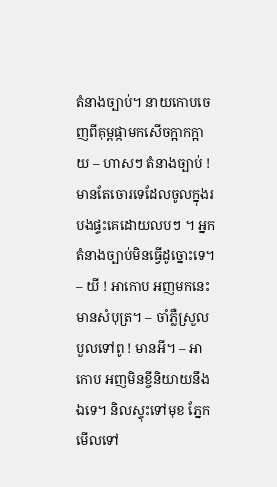តំនាងច្បាប់។ នាយកោបចេញពីគុម្ពផ្កាមកសើចក្អាកក្អាយ – ហាសៗ តំនាងច្បាប់ ! មានតែចោរទេដែលចូលក្នុងរបងផ្ទះគេដោយលបៗ ។ អ្នកតំនាងច្បាប់មិនធ្វើដូច្នោះទេ។ – យី ! អាកោប អញមកនេះមានសំបុត្រ។ – ចាំភ្លឺស្រួលបួលទៅពូ ! មានអី។ – អាកោប អញមិនខ្ចីនិយាយនឹងឯទេ។ និលស្ទុះទៅមុខ ភ្នែកមើលទៅ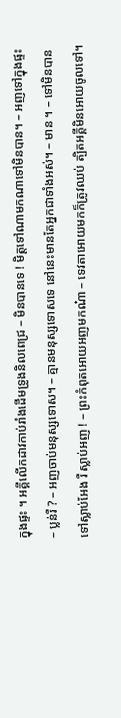ក្នុងផ្ទះ ។ អគ្គីលើកដាវកាប់រាំងដើមទ្រូងនិលពេជ្រ – មិនបានទេ ! មិត្ដទៅណាមកណាទៅមិនបាន។ – អញទៅក្នុងផ្ទះ – ប្លន់រឺ ? – អញចាប់មនុស្សទោស។ – គ្មានមនុស្សទោសទេ នៅនេះមានតែអ្នកជាទាំងអស់។ – មាន ។ – ទៅមិនបាន ទៅស្លាប់អែង រឺ ស្លាប់អញ ! – ព្រះកំពុតអោយអញមកណ៎ា – ទេវតាអោយមកក៏ត្រូវឈប់ ត្បិតអគ្គីមិនអោយចូលទៅ។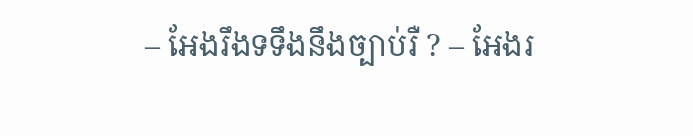– អែងរឹងទទឹងនឹងច្បាប់រឺ ? – អែងរ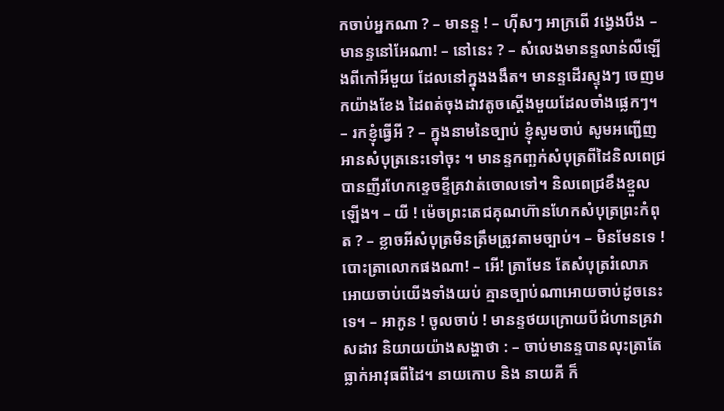កចាប់អ្នកណា ? – មានន្ទ ! – ហ៊ីសៗ អាក្រពើ វង្វេងបឹង – មានន្ទនៅអែណា! – នៅនេះ ? – សំលេងមានន្ទលាន់លឺឡើងពីកៅអីមួយ ដែលនៅក្នុងងងឹត។ មានន្ទដើរស្ទុងៗ ចេញមកយ៉ាងខែង ដៃពត់ចុងដាវតូចស្ដើងមួយដែលចាំងផ្លេកៗ។ – រកខ្ញុំធ្វើអី ? – ក្នុងនាមនៃច្បាប់ ខ្ញុំសូមចាប់ សូមអញ្ជើញអានសំបុត្រនេះទៅចុះ ។ មានន្ទកញ្ឆក់សំបុត្រពីដៃនិលពេជ្របានញីរហែកខ្ទេចខ្ទីគ្រវាត់ចោលទៅ។ និលពេជ្រខឹងខ្មួលឡើង។ – យី ! ម៉េចព្រះតេជគុណហ៊ានហែកសំបុត្រព្រះកំពុត ? – ខ្លាចអីសំបុត្រមិនត្រឹមត្រូវតាមច្បាប់។ – មិនមែនទេ ! បោះត្រាលោកផងណា! – អើ! ត្រាមែន តែសំបុត្ររំលោភអោយចាប់យើងទាំងយប់ គ្មានច្បាប់ណាអោយចាប់ដូចនេះទេ។ – អាកូន ! ចូលចាប់ ! មានន្ទថយក្រោយបីជំហានគ្រវាសដាវ និយាយយ៉ាងសង្ហាថា : – ចាប់មានន្ទបានលុះត្រាតែធ្លាក់អាវុធពីដៃ។ នាយកោប និង នាយគី ក៏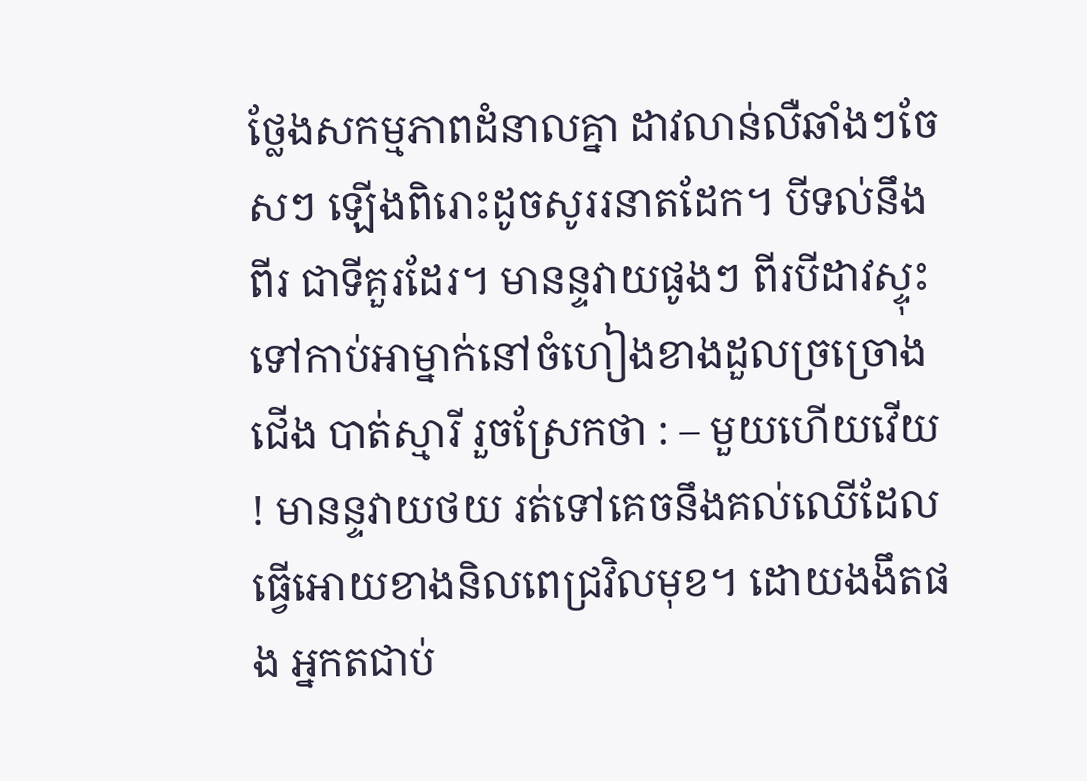ថ្លែងសកម្មភាពដំនាលគ្នា ដាវលាន់លឺឆាំងៗចែសៗ ឡើងពិរោះដូចសូររនាតដែក។ បីទល់នឹងពីរ ជាទីគួរដែរ។ មានន្ទវាយផូងៗ ពីរបីដាវស្ទុះទៅកាប់អាម្នាក់នៅចំហៀងខាងដួលច្រច្រោងជើង បាត់ស្មារី រួចស្រែកថា : – មួយហើយវើយ ! មានន្ទវាយថយ រត់ទៅគេចនឹងគល់ឈើដែលធ្វើអោយខាងនិលពេជ្រវិលមុខ។ ដោយងងឹតផង អ្នកតជាប់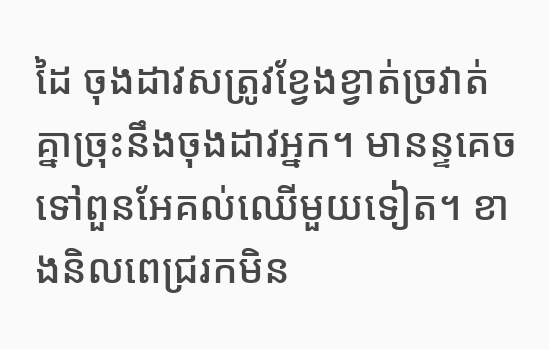ដៃ ចុងដាវសត្រូវខ្វែងខ្វាត់ច្រវាត់ គ្នាច្រុះនឹងចុងដាវអ្នក។ មានន្ទគេចទៅពួនអែគល់ឈើមួយទៀត។ ខាងនិលពេជ្ររកមិន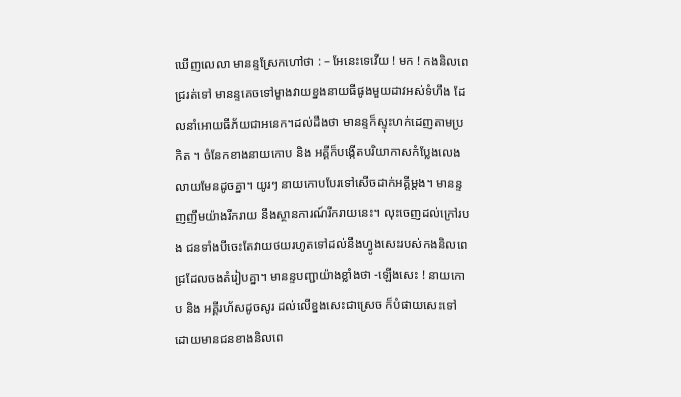ឃើញលេលា មានន្ទស្រែកហៅថា : – អែនេះទេវើយ ! មក ! កងនិលពេជ្ររត់ទៅ មានន្ទគេចទៅម្ខាងវាយខ្នងនាយធីផូងមួយដាវអស់ទំហឹង ដែលនាំអោយធីភ័យជាអនេក។ដល់ដឹងថា មានន្ទក៏ស្ទុះហក់ដេញតាមប្រកិត ។ ចំនែកខាងនាយកោប និង អគ្គីក៏បង្កើតបរិយាកាសកំប្លែងលេងលាយមែនដូចគ្នា។ យូរៗ នាយកោបបែរទៅសើចដាក់អគ្គីម្ដង។ មានន្ទញញឹមយ៉ាងរីករាយ នឹងស្ថានការណ៍រីករាយនេះ។ លុះចេញដល់ក្រៅរបង ជនទាំងបីចេះតែវាយថយរហូតទៅដល់នឹងហ្វូងសេះរបស់កងនិលពេជ្រដែលចងតំរៀបគ្នា។ មានន្ទបញ្ជាយ៉ាងខ្លាំងថា -ឡើងសេះ ! នាយកោប និង អគ្គីរហ័សដូចសូរ ដល់លើខ្នងសេះជាស្រេច ក៏បំផាយសេះទៅដោយមានជនខាងនិលពេ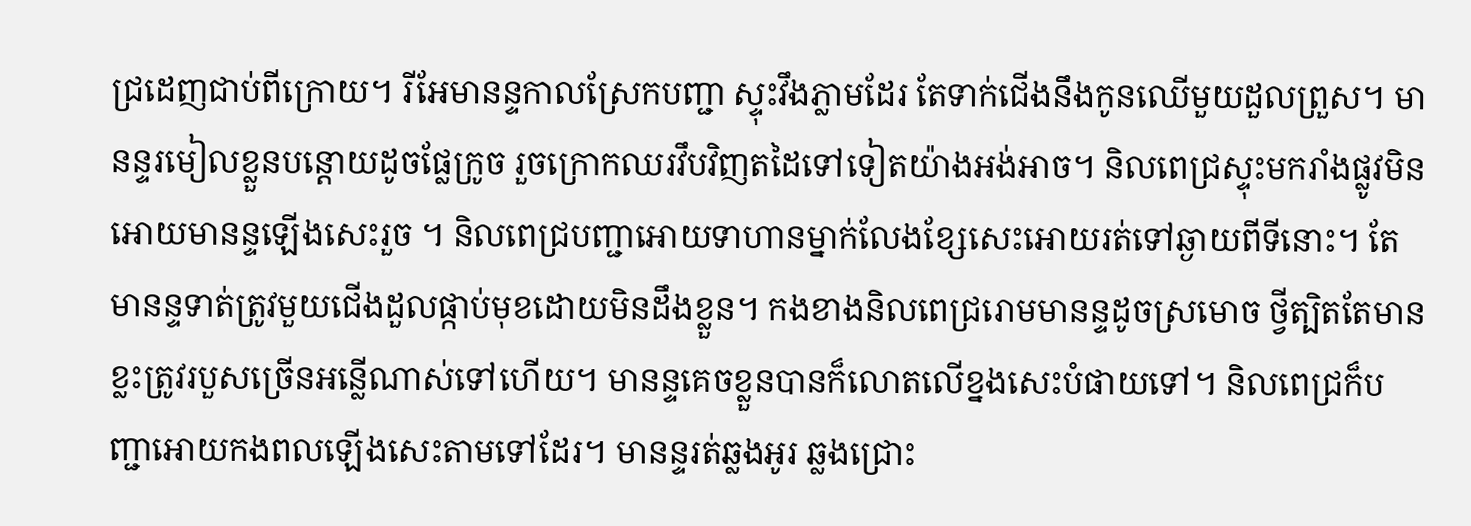ជ្រដេញជាប់ពីក្រោយ។ រីអែមានន្ទកាលស្រែកបញ្ជា ស្ទុះវឹងភ្លាមដែរ តែទាក់ជើងនឹងកូនឈើមួយដួលព្រួស។ មានន្ទរមៀលខ្លួនបន្ដោយដូចផ្លែក្រូច រួចក្រោកឈរវឹបវិញតដៃទៅទៀតយ៉ាងអង់អាច។ និលពេជ្រស្ទុះមករាំងផ្លូវមិនអោយមានន្ទឡើងសេះរួច ។ និលពេជ្របញ្ជាអោយទាហានម្នាក់លែងខ្សែសេះអោយរត់ទៅឆ្ងាយពីទីនោះ។ តែមានន្ទទាត់ត្រូវមួយជើងដួលផ្កាប់មុខដោយមិនដឹងខ្លួន។ កងខាងនិលពេជ្ររោមមានន្ទដូចស្រមោច ថ្វីត្បិតតែមានខ្លះត្រូវរបួសច្រើនអន្លើណាស់ទៅហើយ។ មានន្ទគេចខ្លួនបានក៏លោតលើខ្នងសេះបំផាយទៅ។ និលពេជ្រក៏បញ្ជាអោយកងពលឡើងសេះតាមទៅដែរ។ មានន្ទរត់ឆ្លងអូរ ឆ្លងជ្រោះ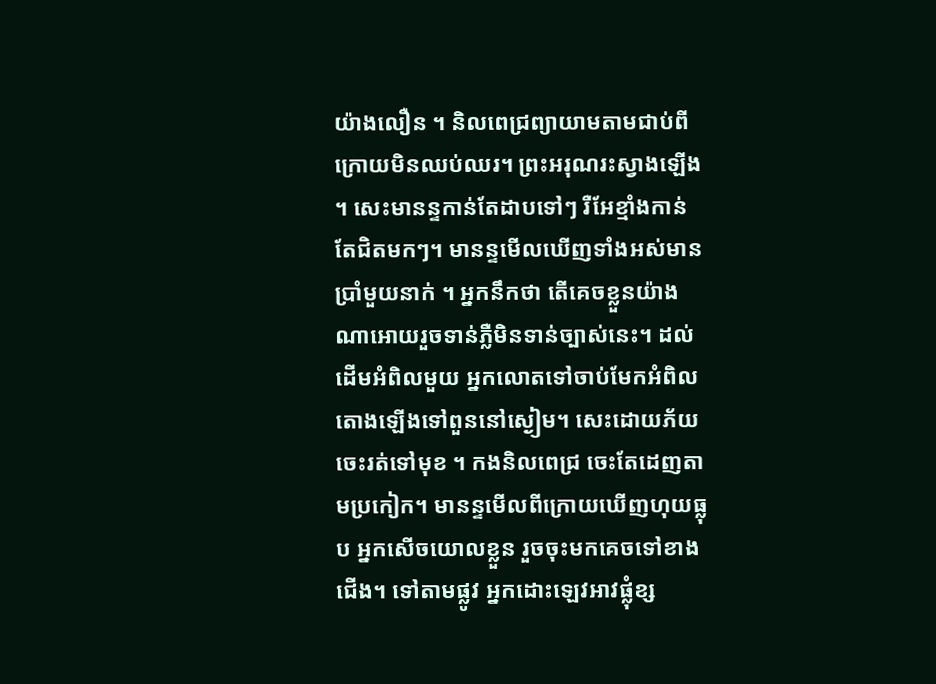យ៉ាងលឿន ។ និលពេជ្រព្យាយាមតាមជាប់ពីក្រោយមិនឈប់ឈរ។ ព្រះអរុណរះស្វាងឡើង ។ សេះមានន្ទកាន់តែដាបទៅៗ រឺអែខ្មាំងកាន់តែជិតមកៗ។ មានន្ទមើលឃើញទាំងអស់មានប្រាំមួយនាក់ ។ អ្នកនឹកថា តើគេចខ្លួនយ៉ាងណាអោយរួចទាន់ភ្លឺមិនទាន់ច្បាស់នេះ។ ដល់ដើមអំពិលមួយ អ្នកលោតទៅចាប់មែកអំពិលតោងឡើងទៅពួននៅស្ងៀម។ សេះដោយភ័យចេះរត់ទៅមុខ ។ កងនិលពេជ្រ ចេះតែដេញតាមប្រកៀក។ មានន្ទមើលពីក្រោយឃើញហុយធ្លុប អ្នកសើចយោលខ្លួន រួចចុះមកគេចទៅខាងជើង។ ទៅតាមផ្លូវ អ្នកដោះឡេវអាវផ្លុំខ្ស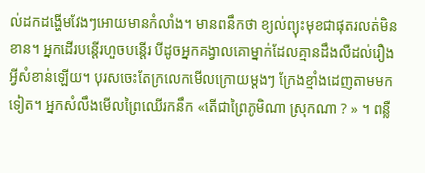ល់ដកដង្ហើមវែងៗអោយមានកំលាំង។ មានពនឹកថា ខ្យល់ព្យុះមុខជាផុតរលត់មិនខាន។ អ្នកដើរបន្ដើរហួចបន្ដើរ បីដូចអ្នកគង្វាលគោម្នាក់ដែលគ្មានដឹងលឺដល់រឿងអ្វីសំខាន់ឡើយ។ បុរសចេះតែក្រលេកមើលក្រោយម្ដងៗ ក្រែងខ្មាំងដេញតាមមកទៀត។ អ្នកសំលឹងមើលព្រៃឈើរកនឹក «តើជាព្រៃភូមិណា ស្រុកណា ? » ។ ពន្លឺ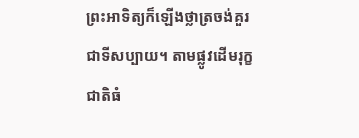ព្រះអាទិត្យក៏ឡើងថ្លាត្រចង់គួរជាទីសប្បាយ។ តាមផ្លូវដើមរុក្ខជាតិធំ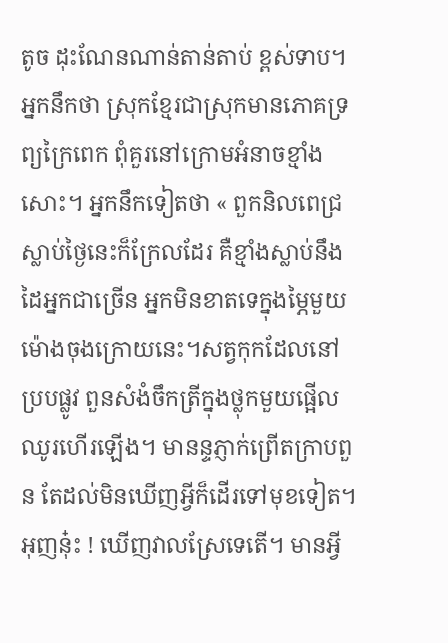តូច ដុះណែនណាន់តាន់តាប់ ខ្ពស់ទាប។ អ្នកនឹកថា ស្រុកខ្មែរជាស្រុកមានភោគទ្រព្យក្រៃពេក ពុំគួរនៅក្រោមអំនាចខ្មាំងសោះ។ អ្នកនឹកទៀតថា « ពួកនិលពេជ្រស្លាប់ថ្ងៃនេះក៏ក្រែលដែរ គឺខ្មាំងស្លាប់នឹងដៃអ្នកជាច្រើន អ្នកមិនខាតទេក្នុងម្ភៃមួយម៉ោងចុងក្រោយនេះ។សត្វកុកដែលនៅប្របផ្លូវ ពួនសំងំចឹកត្រីក្នុងថ្លុកមួយផ្អើលឈូរហើរឡើង។ មានន្ទភ្ញាក់ព្រើតក្រាបពួន តែដល់មិនឃើញអ្វីក៏ដើរទៅមុខទៀត។ អុញនុ៎ះ ! ឃើញវាលស្រែទេតើ។ មានអ្វី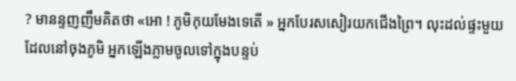? មានន្ទញញឹមគិតថា «អោ ! ភូមិកុយមែងទេតើ » អ្នកបែរសសៀរយកជើងព្រៃ។ លុះដល់ផ្ទះមួយដែលនៅចុងភូមិ អ្នកឡើងភ្លាមចូលទៅក្នុងបន្ទប់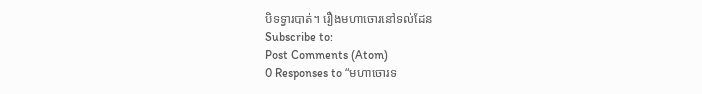បិទទ្វារបាត់។ រឿងមហាចោរនៅទល់ដែន
Subscribe to:
Post Comments (Atom)
0 Responses to “មហាចោរទ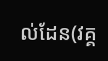ល់ដែន(វគ្គ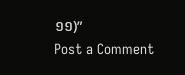១១)”
Post a Comment